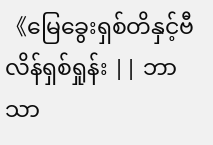《မြေခွေးရှစ်တိနှင့်ဗီလိန်ရှစ်ရှုန်း || ဘာသာ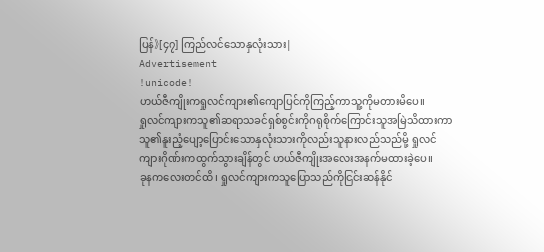ပြန်》[၄၇] ကြည်လင်သောနှလုံးသား|
Advertisement
!unicode!
ဟယ်ဇီကျိုးကရှုလင်ကျား၏ကျောပြင်ကိုကြည့်ကာသူ့ကိုမတားမိပေ။
ရှုလင်ကျားကသူ၏ဆရာသခင်ရှစ်စွင်းကိုဂရုစိုက်ကြောင်းသူအမြဲသိထားကာ သူ၏နူးညံ့ပျော့ပြောင်းသောနှလုံးသားကိုလည်းသူနားလည်သည်မို့ ရှုလင်ကျားဂိုဏ်းကထွက်သွားချိန်တွင် ဟယ်ဇီကျိုးအလေးအနက်မထားခဲ့ပေ။
ခုနကလေးတင်ထိ၊ ရှုလင်ကျားကသူပြောသည်ကိုငြင်းဆန်နိုင်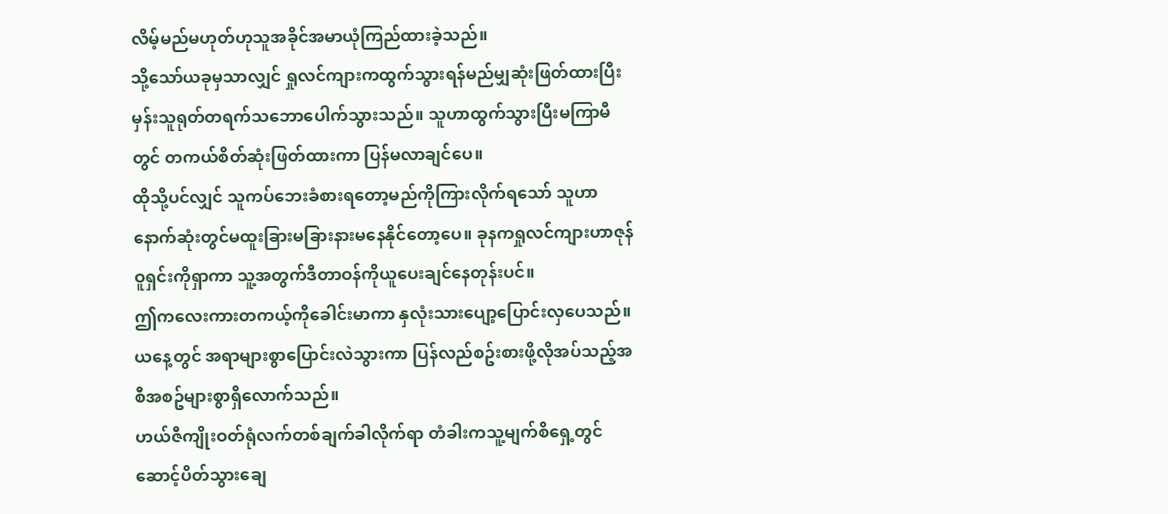လိမ့်မည်မဟုတ်ဟုသူအခိုင်အမာယုံကြည်ထားခဲ့သည်။
သို့သော်ယခုမှသာလျှင် ရှုလင်ကျားကထွက်သွားရန်မည်မျှဆုံးဖြတ်ထားပြီးမှန်းသူရုတ်တရက်သဘောပေါက်သွားသည်။ သူဟာထွက်သွားပြီးမကြာမီတွင် တကယ်စိတ်ဆုံးဖြတ်ထားကာ ပြန်မလာချင်ပေ။
ထိုသို့ပင်လျှင် သူကပ်ဘေးခံစားရတော့မည်ကိုကြားလိုက်ရသော် သူဟာနောက်ဆုံးတွင်မထူးခြားမခြားနားမနေနိုင်တော့ပေ။ ခုနကရှုလင်ကျားဟာဇုန်ဝူရှင်းကိုရှာကာ သူ့အတွက်ဒီတာဝန်ကိုယူပေးချင်နေတုန်းပင်။
ဤကလေးကားတကယ့်ကိုခေါင်းမာကာ နှလုံးသားပျော့ပြောင်းလှပေသည်။
ယနေ့တွင် အရာများစွာပြောင်းလဲသွားကာ ပြန်လည်စဥ်းစားဖို့လိုအပ်သည့်အစီအစဥ်များစွာရှိလောက်သည်။
ဟယ်ဇီကျိုးဝတ်ရုံလက်တစ်ချက်ခါလိုက်ရာ တံခါးကသူ့မျက်စိရှေ့တွင်ဆောင့်ပိတ်သွားချေ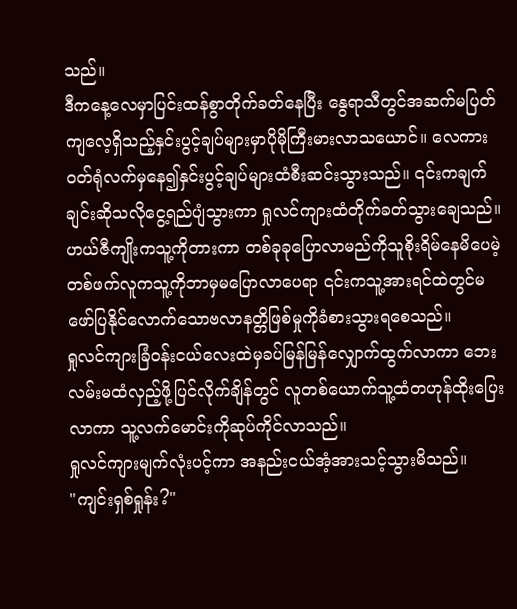သည်။
ဒီကနေ့လေမှာပြင်းထန်စွာတိုက်ခတ်နေပြီး နွေရာသီတွင်အဆက်မပြတ်ကျလေ့ရှိသည့်နှင်းပွင့်ချပ်များမှာပိုမိုကြီးမားလာသယောင်။ လေကားဝတ်ရုံလက်မှနေ၍နှင်းပွင့်ချပ်များထံစီးဆင်းသွားသည်။ ၎င်းကချက်ချင်းဆိုသလိုငွေ့ရည်ပျံသွားကာ ရှုလင်ကျားထံတိုက်ခတ်သွားချေသည်။
ဟယ်ဇီကျိုးကသူ့ကိုတားကာ တစ်ခုခုပြောလာမည်ကိုသူစိုးရိမ်နေမိပေမဲ့ တစ်ဖက်လူကသူ့ကိုဘာမှမပြောလာပေရာ ၎င်းကသူ့အားရင်ထဲတွင်မဖော်ပြနိုင်လောက်သောဗလာနတ္တိဖြစ်မှုကိုခံစားသွားရစေသည်။
ရှုလင်ကျားခြံဝန်းငယ်လေးထဲမှခပ်မြန်မြန်လျှောက်ထွက်လာကာ ဘေးလမ်းမထံလှည့်ဖို့ပြင်လိုက်ချိန်တွင် လူတစ်ယောက်သူ့ထံတဟုန်ထိုးပြေးလာကာ သူ့လက်မောင်းကိုဆုပ်ကိုင်လာသည်။
ရှုလင်ကျားမျက်လုံးပင့်ကာ အနည်းငယ်အံ့အားသင့်သွားမိသည်။
"ကျင်းရှစ်ရှုန်း?"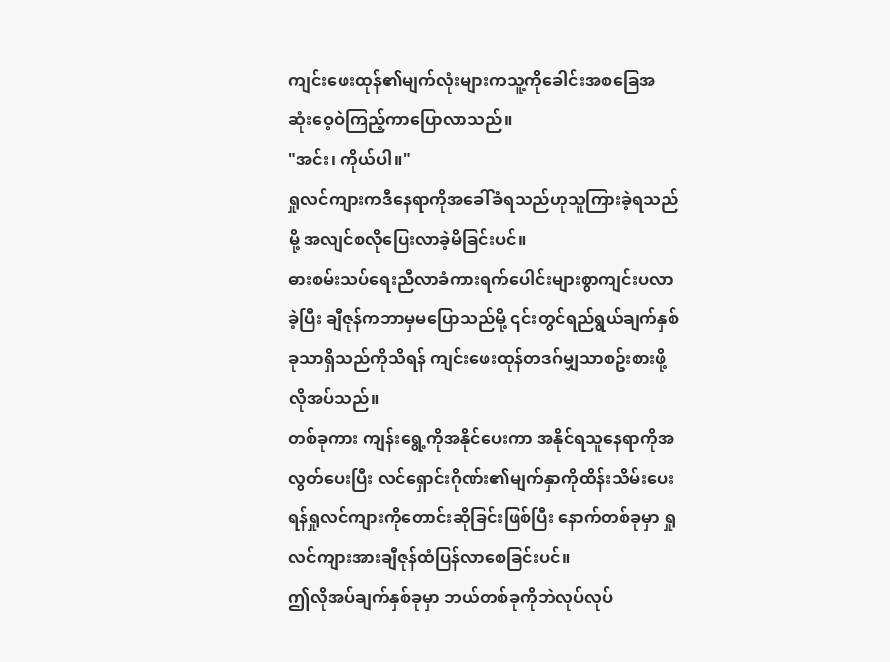ကျင်းဖေးထုန်၏မျက်လုံးများကသူ့ကိုခေါင်းအစခြေအဆုံးဝေ့ဝဲကြည့်ကာပြောလာသည်။
"အင်း၊ ကိုယ်ပါ။"
ရှုလင်ကျားကဒီနေရာကိုအခေါ်ခံရသည်ဟုသူကြားခဲ့ရသည်မို့ အလျင်စလိုပြေးလာခဲ့မိခြင်းပင်။
ဓားစမ်းသပ်ရေးညီလာခံကားရက်ပေါင်းများစွာကျင်းပလာခဲ့ပြီး ချီဇုန်ကဘာမှမပြောသည်မို့ ၎င်းတွင်ရည်ရွယ်ချက်နှစ်ခုသာရှိသည်ကိုသိရန် ကျင်းဖေးထုန်တဒဂ်မျှသာစဥ်းစားဖို့လိုအပ်သည်။
တစ်ခုကား ကျန်းရွေ့ကိုအနိုင်ပေးကာ အနိုင်ရသူနေရာကိုအလွတ်ပေးပြီး လင်ရှောင်းဂိုဏ်း၏မျက်နှာကိုထိန်းသိမ်းပေးရန်ရှုလင်ကျားကိုတောင်းဆိုခြင်းဖြစ်ပြီး နောက်တစ်ခုမှာ ရှုလင်ကျားအားချီဇုန်ထံပြန်လာစေခြင်းပင်။
ဤလိုအပ်ချက်နှစ်ခုမှာ ဘယ်တစ်ခုကိုဘဲလုပ်လုပ်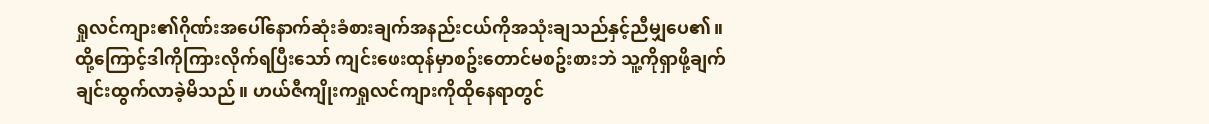ရှုလင်ကျား၏ဂိုဏ်းအပေါ်နောက်ဆုံးခံစားချက်အနည်းငယ်ကိုအသုံးချသည်နှင့်ညီမျှပေ၏။
ထို့ကြောင့်ဒါကိုကြားလိုက်ရပြီးသော် ကျင်းဖေးထုန်မှာစဥ်းတောင်မစဥ်းစားဘဲ သူ့ကိုရှာဖို့ချက်ချင်းထွက်လာခဲ့မိသည်။ ဟယ်ဇီကျိုးကရှုလင်ကျားကိုထိုနေရာတွင်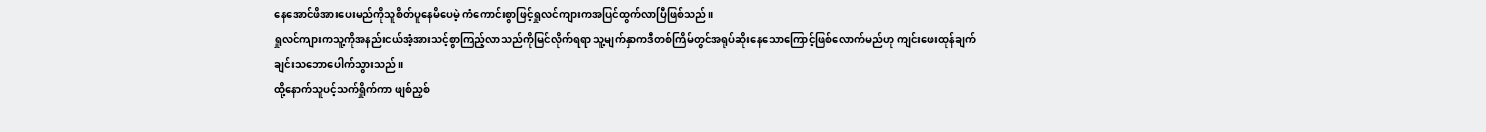နေအောင်ဖိအားပေးမည်ကိုသူစိတ်ပူနေမိပေမဲ့ ကံကောင်းစွာဖြင့်ရှုလင်ကျားကအပြင်ထွက်လာပြီဖြစ်သည်။
ရှုလင်ကျားကသူ့ကိုအနည်းငယ်အံ့အားသင့်စွာကြည့်လာသည်ကိုမြင်လိုက်ရရာ သူ့မျက်နှာကဒီတစ်ကြိမ်တွင်အရုပ်ဆိုးနေသောကြောင့်ဖြစ်လောက်မည်ဟု ကျင်းဖေးထုန်ချက်ချင်းသဘောပေါက်သွားသည်။
ထို့နောက်သူပင့်သက်ရှိုက်ကာ ဖျစ်ညှစ်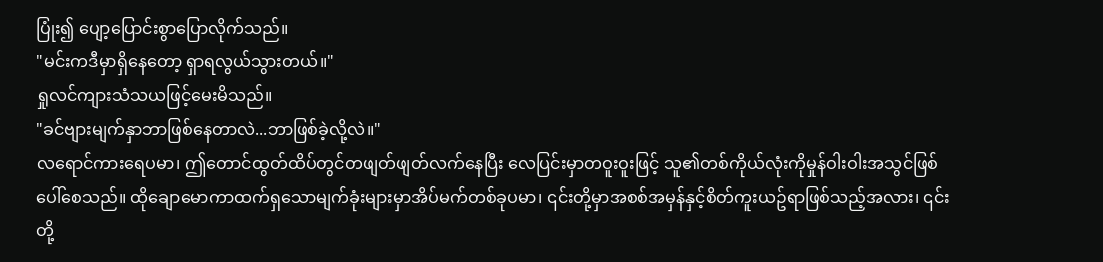ပြုံး၍ ပျော့ပြောင်းစွာပြောလိုက်သည်။
"မင်းကဒီမှာရှိနေတော့ ရှာရလွယ်သွားတယ်။"
ရှုလင်ကျားသံသယဖြင့်မေးမိသည်။
"ခင်ဗျားမျက်နှာဘာဖြစ်နေတာလဲ...ဘာဖြစ်ခဲ့လို့လဲ။"
လရောင်ကားရေပမာ၊ ဤတောင်ထွတ်ထိပ်တွင်တဖျတ်ဖျတ်လက်နေပြီး လေပြင်းမှာတဝူးဝူးဖြင့် သူ၏တစ်ကိုယ်လုံးကိုမှုန်ဝါးဝါးအသွင်ဖြစ်ပေါ်စေသည်။ ထိုချောမောကာထက်ရှသောမျက်ခုံးများမှာအိပ်မက်တစ်ခုပမာ၊ ၎င်းတို့မှာအစစ်အမှန်နှင့်စိတ်ကူးယဥ်ရာဖြစ်သည့်အလား၊ ၎င်းတို့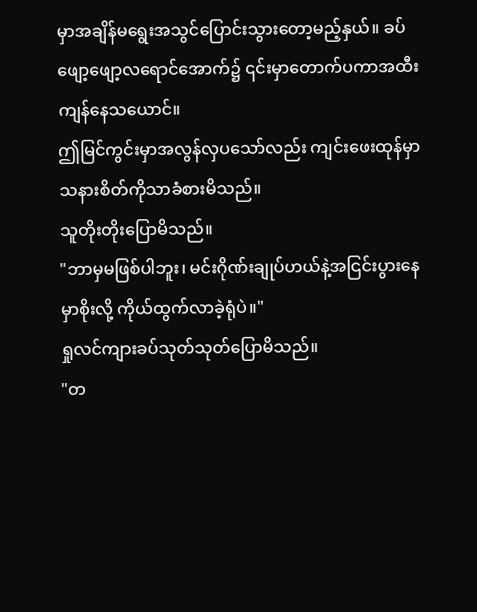မှာအချိန်မရွေးအသွင်ပြောင်းသွားတော့မည့်နှယ်။ ခပ်ဖျော့ဖျော့လရောင်အောက်၌ ၎င်းမှာတောက်ပကာအထီးကျန်နေသယောင်။
ဤမြင်ကွင်းမှာအလွန်လှပသော်လည်း ကျင်းဖေးထုန်မှာသနားစိတ်ကိုသာခံစားမိသည်။
သူတိုးတိုးပြောမိသည်။
"ဘာမှမဖြစ်ပါဘူး၊ မင်းဂိုဏ်းချုပ်ဟယ်နဲ့အငြင်းပွားနေမှာစိုးလို့ ကိုယ်ထွက်လာခဲ့ရုံပဲ။"
ရှုလင်ကျားခပ်သုတ်သုတ်ပြောမိသည်။
"တ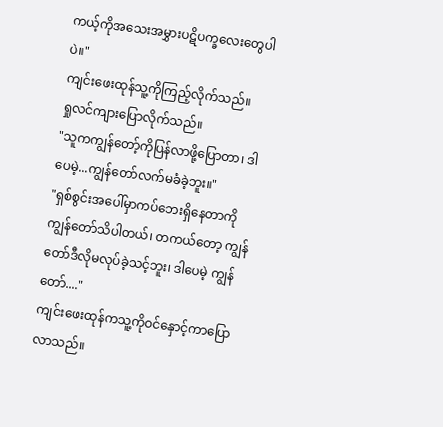ကယ့်ကိုအသေးအမွှားပဋိပက္ခလေးတွေပါပဲ။"
ကျင်းဖေးထုန်သူ့ကိုကြည့်လိုက်သည်။
ရှုလင်ကျားပြောလိုက်သည်။
"သူကကျွန်တော့်ကိုပြန်လာဖို့ပြောတာ၊ ဒါပေမဲ့...ကျွန်တော်လက်မခံခဲ့ဘူး။"
"ရှစ်စွင်းအပေါ်မှာကပ်ဘေးရှိနေတာကို ကျွန်တော်သိပါတယ်၊ တကယ်တော့ ကျွန်တော်ဒီလိုမလုပ်ခဲ့သင့်ဘူး၊ ဒါပေမဲ့ ကျွန်တော်...."
ကျင်းဖေးထုန်ကသူ့ကိုဝင်နှောင့်ကာပြောလာသည်။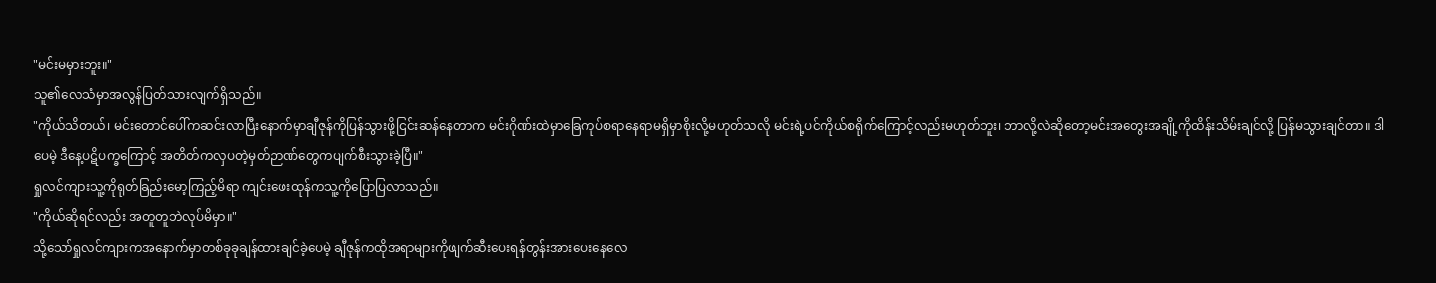"မင်းမမှားဘူး။"
သူ၏လေသံမှာအလွန်ပြတ်သားလျက်ရှိသည်။
"ကိုယ်သိတယ်၊ မင်းတောင်ပေါ်ကဆင်းလာပြီးနောက်မှာချီဇုန်ကိုပြန်သွားဖို့ငြင်းဆန်နေတာက မင်းဂိုဏ်းထဲမှာခြေကုပ်စရာနေရာမရှိမှာစိုးလို့မဟုတ်သလို မင်းရဲ့ပင်ကိုယ်စရိုက်ကြောင့်လည်းမဟုတ်ဘူး၊ ဘာလို့လဲဆိုတော့မင်းအတွေးအချို့ကိုထိန်းသိမ်းချင်လို့ ပြန်မသွားချင်တာ။ ဒါပေမဲ့ ဒီနေ့ပဋိပက္ခကြောင့် အတိတ်ကလှပတဲ့မှတ်ဉာဏ်တွေကပျက်စီးသွားခဲ့ပြီ။"
ရှုလင်ကျားသူ့ကိုရုတ်ခြည်းမော့ကြည့်မိရာ ကျင်းဖေးထုန်ကသူ့ကိုပြောပြလာသည်။
"ကိုယ်ဆိုရင်လည်း အတူတူဘဲလုပ်မိမှာ။"
သို့သော်ရှုလင်ကျားကအနောက်မှာတစ်ခုခုချန်ထားချင်ခဲ့ပေမဲ့ ချီဇုန်ကထိုအရာများကိုဖျက်ဆီးပေးရန်တွန်းအားပေးနေလေ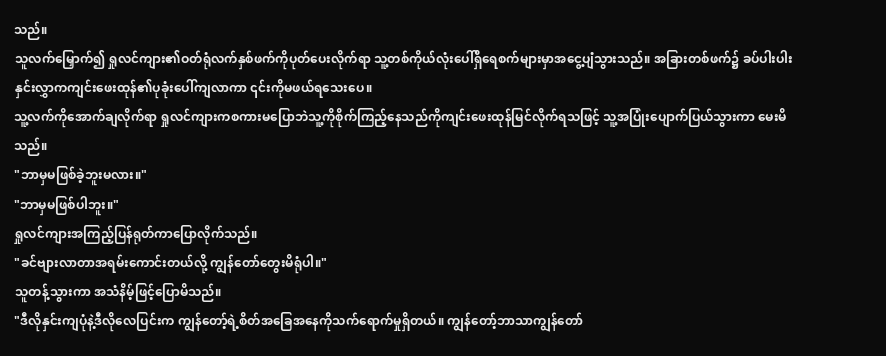သည်။
သူလက်မြှောက်၍ ရှုလင်ကျား၏ဝတ်ရုံလက်နှစ်ဖက်ကိုပုတ်ပေးလိုက်ရာ သူ့တစ်ကိုယ်လုံးပေါ်ရှိရေစက်များမှာအငွေ့ပျံသွားသည်။ အခြားတစ်ဖက်၌ ခပ်ပါးပါးနှင်းလွှာကကျင်းဖေးထုန်၏ပုခုံးပေါ်ကျလာကာ ၎င်းကိုမဖယ်ရသေးပေ။
သူ့လက်ကိုအောက်ချလိုက်ရာ ရှုလင်ကျားကစကားမပြောဘဲသူ့ကိုစိုက်ကြည့်နေသည်ကိုကျင်းဖေးထုန်မြင်လိုက်ရသဖြင့် သူ့အပြုံးပျောက်ပြယ်သွားကာ မေးမိသည်။
"ဘာမှမဖြစ်ခဲ့ဘူးမလား။"
"ဘာမှမဖြစ်ပါဘူး။"
ရှုလင်ကျားအကြည့်ပြန်ရုတ်ကာပြောလိုက်သည်။
"ခင်ဗျားလာတာအရမ်းကောင်းတယ်လို့ ကျွန်တော်တွေးမိရုံပါ။"
သူတန့်သွားကာ အသံနိမ့်ဖြင့်ပြောမိသည်။
"ဒီလိုနှင်းကျပုံနဲ့ဒီလိုလေပြင်းက ကျွန်တော့်ရဲ့စိတ်အခြေအနေကိုသက်ရောက်မှုရှိတယ်။ ကျွန်တော့်ဘာသာကျွန်တော်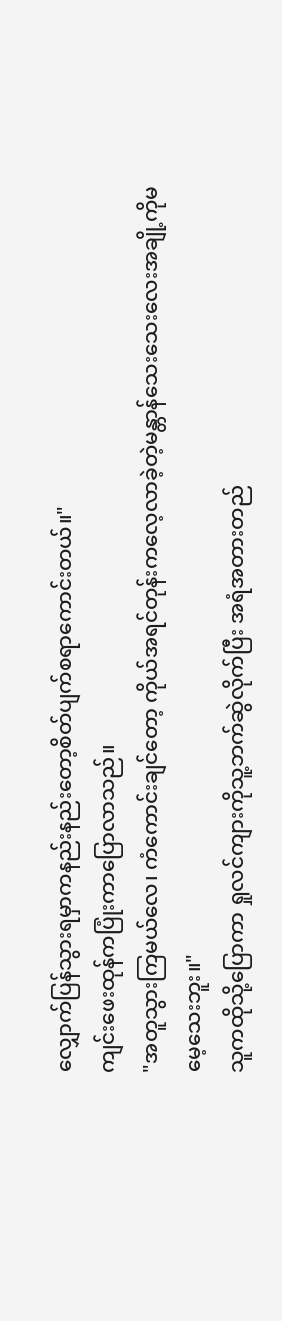လျှောက်ပြန်သွားရမှာကနည်းနည်းတော့စိတ်ပျက်စရာကောင်းတယ်။"
ကျင်းဖေးထုန်ကပြုံးကာပြောလာသည်။
"အတူသွားကြမယ်လေ၊ ကံကောင်းချင်တော့ ကိုယ်အရင်တုန်းကလေ့လာခဲ့တဲ့မန္တာန်သေးသေးလေးအချို့ကိုမမေ့သေးဘူး။"
သူကထိုသို့ပြောကာ ရှုလင်ကျားကိုသူ့ဘက်ဆွဲလိုက်ပြီး အရံအတားတည်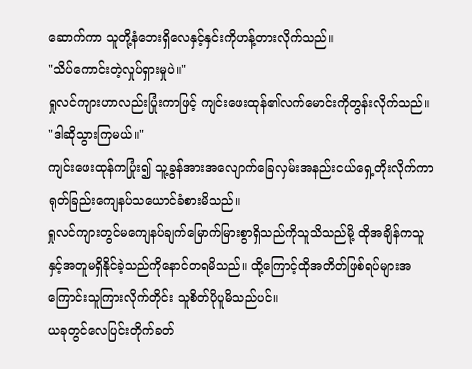ဆောက်ကာ သူတို့နံဘေးရှိလေနှင့်နှင်းကိုဟန့်တားလိုက်သည်။
"သိပ်ကောင်းတဲ့လှုပ်ရှားမှုပဲ။"
ရှုလင်ကျားဟာလည်းပြုံးကာဖြင့် ကျင်းဖေးထုန်၏လက်မောင်းကိုတွန်းလိုက်သည်။
"ဒါဆိုသွားကြမယ်။"
ကျင်းဖေးထုန်ကပြုံး၍ သူ့ခွန်အားအလျောက်ခြေလှမ်းအနည်းငယ်ရှေ့တိုးလိုက်ကာ ရုတ်ခြည်းကျေနပ်သယောင်ခံစားမိသည်။
ရှုလင်ကျားတွင်မကျေနပ်ချက်မြောက်မြားစွာရှိသည်ကိုသူသိသည်မို့ ထိုအချိန်ကသူနှင့်အတူမရှိနိုင်ခဲ့သည်ကိုနောင်တရမိသည်။ ထို့ကြောင့်ထိုအတိတ်ဖြစ်ရပ်များအကြောင်းသူကြားလိုက်တိုင်း သူစိတ်ပိုပူမိသည်ပင်။
ယခုတွင်လေပြင်းတိုက်ခတ်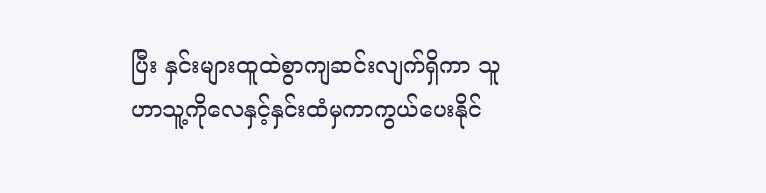ပြီး နှင်းများထူထဲစွာကျဆင်းလျက်ရှိကာ သူဟာသူ့ကိုလေနှင့်နှင်းထံမှကာကွယ်ပေးနိုင်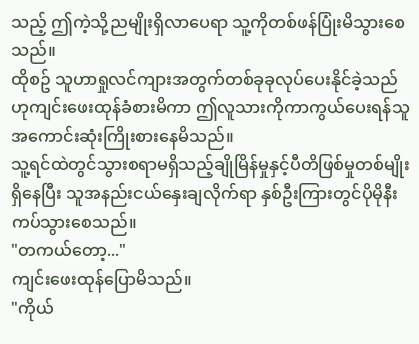သည့် ဤကဲ့သို့ညမျိုးရှိလာပေရာ သူ့ကိုတစ်ဖန်ပြုံးမိသွားစေသည်။
ထိုစဥ် သူဟာရှုလင်ကျားအတွက်တစ်ခုခုလုပ်ပေးနိုင်ခဲ့သည်ဟုကျင်းဖေးထုန်ခံစားမိကာ ဤလူသားကိုကာကွယ်ပေးရန်သူအကောင်းဆုံးကြိုးစားနေမိသည်။
သူ့ရင်ထဲတွင်သွားစရာမရှိသည့်ချိုမြိန်မှုနှင့်ပီတိဖြစ်မှုတစ်မျိုးရှိနေပြီး သူအနည်းငယ်နှေးချလိုက်ရာ နှစ်ဦးကြားတွင်ပိုမိုနီးကပ်သွားစေသည်။
"တကယ်တော့..."
ကျင်းဖေးထုန်ပြောမိသည်။
"ကိုယ်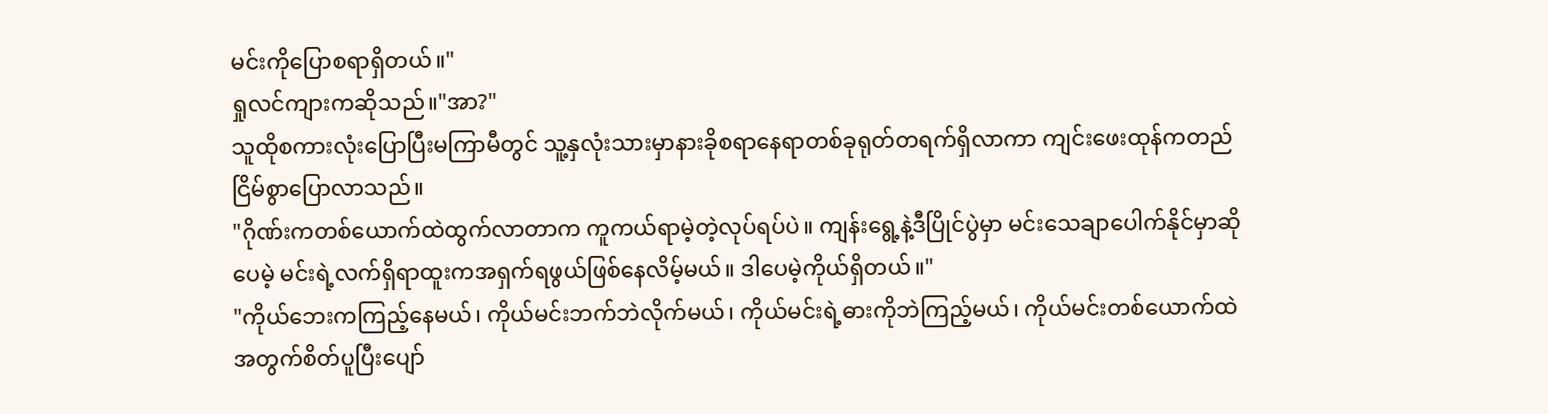မင်းကိုပြောစရာရှိတယ်။"
ရှုလင်ကျားကဆိုသည်။"အာ?"
သူထိုစကားလုံးပြောပြီးမကြာမီတွင် သူ့နှလုံးသားမှာနားခိုစရာနေရာတစ်ခုရုတ်တရက်ရှိလာကာ ကျင်းဖေးထုန်ကတည်ငြိမ်စွာပြောလာသည်။
"ဂိုဏ်းကတစ်ယောက်ထဲထွက်လာတာက ကူကယ်ရာမဲ့တဲ့လုပ်ရပ်ပဲ။ ကျန်းရွေ့နဲ့ဒီပြိုင်ပွဲမှာ မင်းသေချာပေါက်နိုင်မှာဆိုပေမဲ့ မင်းရဲ့လက်ရှိရာထူးကအရှက်ရဖွယ်ဖြစ်နေလိမ့်မယ်။ ဒါပေမဲ့ကိုယ်ရှိတယ်။"
"ကိုယ်ဘေးကကြည့်နေမယ်၊ ကိုယ်မင်းဘက်ဘဲလိုက်မယ်၊ ကိုယ်မင်းရဲ့ဓားကိုဘဲကြည့်မယ်၊ ကိုယ်မင်းတစ်ယောက်ထဲအတွက်စိတ်ပူပြီးပျော်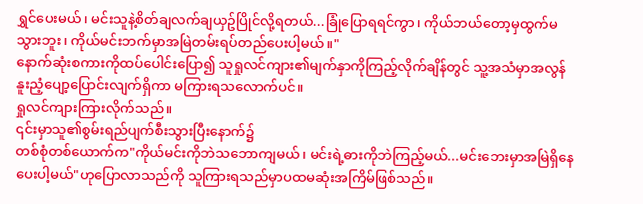ရွှင်ပေးမယ်၊ မင်းသူနဲ့စိတ်ချလက်ချယှဥ်ပြိုင်လို့ရတယ်...ခြုံပြောရရင်ကွာ၊ ကိုယ်ဘယ်တော့မှထွက်မသွားဘူး၊ ကိုယ်မင်းဘက်မှာအမြဲတမ်းရပ်တည်ပေးပါ့မယ်။"
နောက်ဆုံးစကားကိုထပ်ပေါင်းပြော၍ သူရှုလင်ကျား၏မျက်နှာကိုကြည့်လိုက်ချိန်တွင် သူ့အသံမှာအလွန်နူးညံ့ပျော့ပြောင်းလျက်ရှိကာ မကြားရသလောက်ပင်။
ရှုလင်ကျားကြားလိုက်သည်။
၎င်းမှာသူ၏စွမ်းရည်ပျက်စီးသွားပြီးနောက်၌
တစ်စုံတစ်ယောက်က"ကိုယ်မင်းကိုဘဲသဘောကျမယ်၊ မင်းရဲ့ဓားကိုဘဲကြည့်မယ်...မင်းဘေးမှာအမြဲရှိနေပေးပါ့မယ်"ဟုပြောလာသည်ကို သူကြားရသည်မှာပထမဆုံးအကြိမ်ဖြစ်သည်။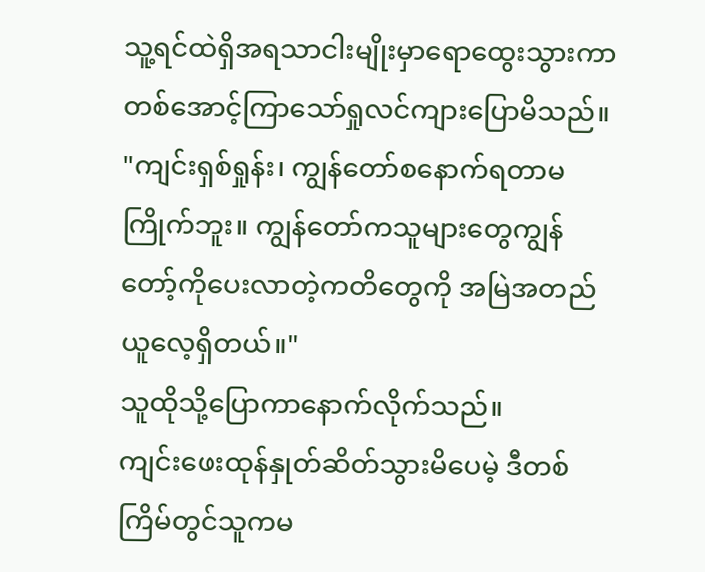သူ့ရင်ထဲရှိအရသာငါးမျိုးမှာရောထွေးသွားကာ တစ်အောင့်ကြာသော်ရှုလင်ကျားပြောမိသည်။
"ကျင်းရှစ်ရှုန်း၊ ကျွန်တော်စနောက်ရတာမကြိုက်ဘူး။ ကျွန်တော်ကသူများတွေကျွန်တော့်ကိုပေးလာတဲ့ကတိတွေကို အမြဲအတည်ယူလေ့ရှိတယ်။"
သူထိုသို့ပြောကာနောက်လိုက်သည်။
ကျင်းဖေးထုန်နှုတ်ဆိတ်သွားမိပေမဲ့ ဒီတစ်ကြိမ်တွင်သူကမ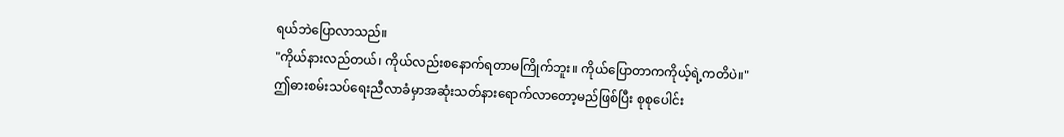ရယ်ဘဲပြောလာသည်။
"ကိုယ်နားလည်တယ်၊ ကိုယ်လည်းစနောက်ရတာမကြိုက်ဘူး။ ကိုယ်ပြောတာကကိုယ့်ရဲ့ကတိပဲ။"
ဤဓားစမ်းသပ်ရေးညီလာခံမှာအဆုံးသတ်နားရောက်လာတော့မည်ဖြစ်ပြီး စုစုပေါင်း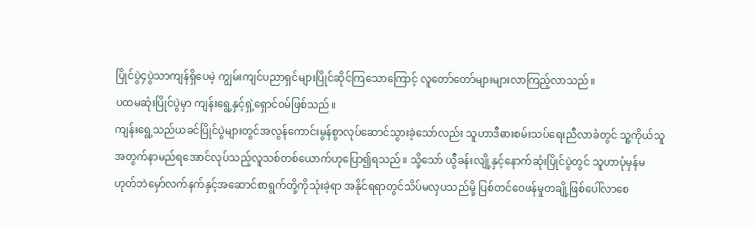ပြိုင်ပွဲ၄ပွဲသာကျန်ရှိပေမဲ့ ကျွမ်းကျင်ပညာရှင်များပြိုင်ဆိုင်ကြသောကြောင့် လူတော်တော်များများလာကြည့်လာသည်။
ပထမဆုံးပြိုင်ပွဲမှာ ကျန်းရွေ့နှင့်ရှဲ့ရှောင်ဝမ်ဖြစ်သည်။
ကျန်းရွေ့သည်ယခင်ပြိုင်ပွဲများတွင်အလွန်ကောင်းမွန်စွာလုပ်ဆောင်သွားခဲ့သော်လည်း သူဟာဒီဓားစမ်းသပ်ရေးညီလာခံတွင် သူ့ကိုယ်သူအတွက်နာမည်ရအောင်လုပ်သည့်လူသစ်တစ်ယောက်ဟုပြော၍ရသည်။ သို့သော် ယွီခန်းလျို့နှင့်နောက်ဆုံးပြိုင်ပွဲတွင် သူဟာပုံမှန်မဟုတ်ဘဲမှော်လက်နက်နှင့်အဆောင်စာရွက်တို့ကိုသုံးခဲ့ရာ အနိုင်ရရာတွင်သိပ်မလှပသည်မို့ ပြစ်တင်ဝေဖန်မှုတချို့ဖြစ်ပေါ်လာစေ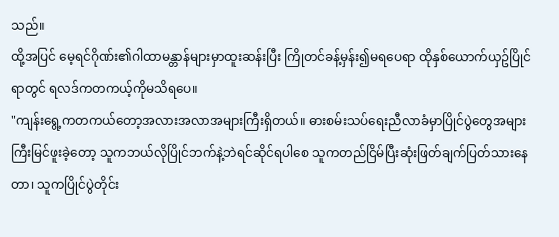သည်။
ထို့အပြင် မေ့ရင်ဂိုဏ်း၏ဂါထာမန္တာန်များမှာထူးဆန်းပြီး ကြိုတင်ခန့်မှန်း၍မရပေရာ ထိုနှစ်ယောက်ယှဥ်ပြိုင်ရာတွင် ရလဒ်ကတကယ့်ကိုမသိရပေ။
"ကျန်းရွေ့ကတကယ်တော့အလားအလာအများကြီးရှိတယ်။ ဓားစမ်းသပ်ရေးညီလာခံမှာပြိုင်ပွဲတွေအများကြီးမြင်ဖူးခဲ့တော့ သူကဘယ်လိုပြိုင်ဘက်နဲ့ဘဲရင်ဆိုင်ရပါစေ သူကတည်ငြိမ်ပြီးဆုံးဖြတ်ချက်ပြတ်သားနေတာ၊ သူကပြိုင်ပွဲတိုင်း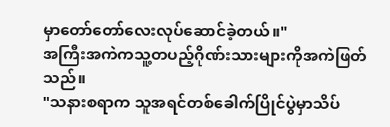မှာတော်တော်လေးလုပ်ဆောင်ခဲ့တယ်။"
အကြီးအကဲကသူ့တပည့်ဂိုဏ်းသားများကိုအကဲဖြတ်သည်။
"သနားစရာက သူအရင်တစ်ခေါက်ပြိုင်ပွဲမှာသိပ်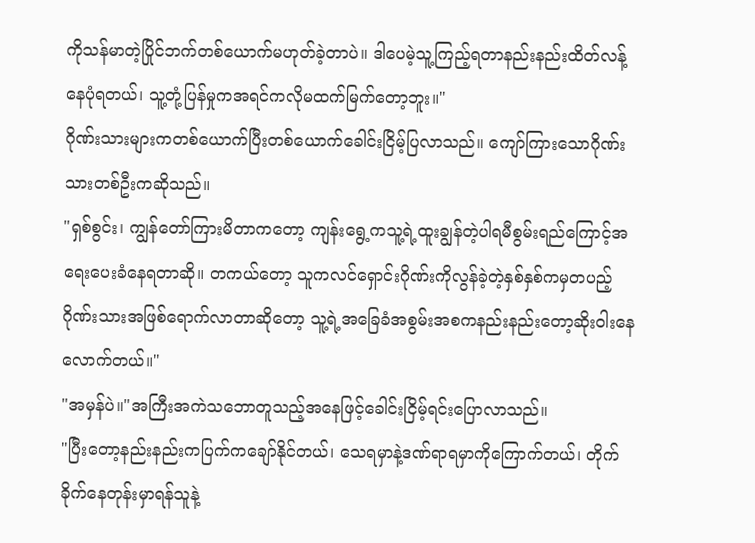ကိုသန်မာတဲ့ပြိုင်ဘက်တစ်ယောက်မဟုတ်ခဲ့တာပဲ။ ဒါပေမဲ့သူ့ကြည့်ရတာနည်းနည်းထိတ်လန့်နေပုံရတယ်၊ သူ့တုံ့ပြန်မှုကအရင်ကလိုမထက်မြက်တော့ဘူး။"
ဂိုဏ်းသားများကတစ်ယောက်ပြီးတစ်ယောက်ခေါင်းငြိမ့်ပြလာသည်။ ကျော်ကြားသောဂိုဏ်းသားတစ်ဦးကဆိုသည်။
"ရှစ်စွင်း၊ ကျွန်တော်ကြားမိတာကတော့ ကျန်းရွေ့ကသူ့ရဲ့ထူးချွန်တဲ့ပါရမီစွမ်းရည်ကြောင့်အရေးပေးခံနေရတာဆို။ တကယ်တော့ သူကလင်ရှောင်းဂိုဏ်းကိုလွန်ခဲ့တဲ့နှစ်နှစ်ကမှတပည့်ဂိုဏ်းသားအဖြစ်ရောက်လာတာဆိုတော့ သူ့ရဲ့အခြေခံအစွမ်းအစကနည်းနည်းတော့ဆိုးဝါးနေလောက်တယ်။"
"အမှန်ပဲ။"အကြီးအကဲသဘောတူသည့်အနေဖြင့်ခေါင်းငြိမ့်ရင်းပြောလာသည်။
"ပြီးတော့နည်းနည်းကပြက်ကချော်နိုင်တယ်၊ သေရမှာနဲ့ဒဏ်ရာရမှာကိုကြောက်တယ်၊ တိုက်ခိုက်နေတုန်းမှာရန်သူနဲ့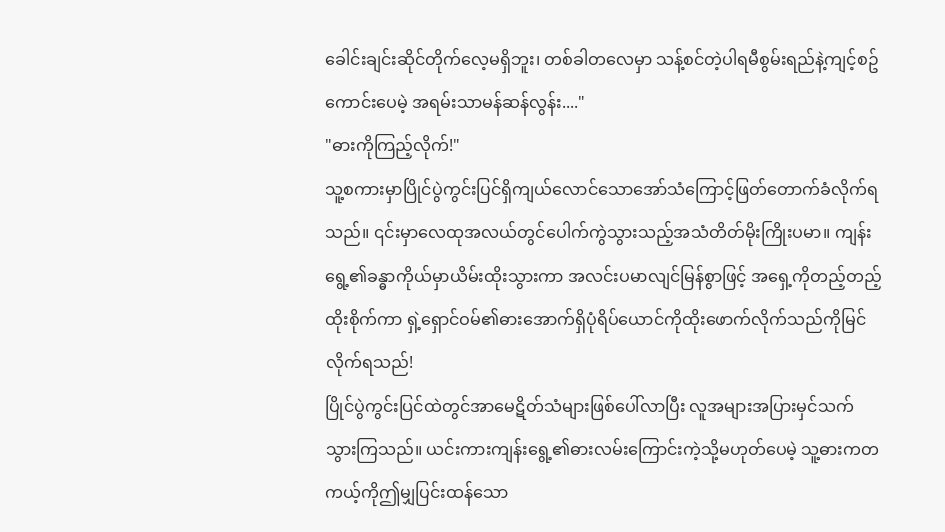ခေါင်းချင်းဆိုင်တိုက်လေ့မရှိဘူး၊ တစ်ခါတလေမှာ သန့်စင်တဲ့ပါရမီစွမ်းရည်နဲ့ကျင့်စဥ်ကောင်းပေမဲ့ အရမ်းသာမန်ဆန်လွန်း...."
"ဓားကိုကြည့်လိုက်!"
သူ့စကားမှာပြိုင်ပွဲကွင်းပြင်ရှိကျယ်လောင်သောအော်သံကြောင့်ဖြတ်တောက်ခံလိုက်ရသည်။ ၎င်းမှာလေထုအလယ်တွင်ပေါက်ကွဲသွားသည့်အသံတိတ်မိုးကြိုးပမာ။ ကျန်းရွေ့၏ခန္ဓာကိုယ်မှာယိမ်းထိုးသွားကာ အလင်းပမာလျင်မြန်စွာဖြင့် အရှေ့ကိုတည့်တည့်ထိုးစိုက်ကာ ရှဲ့ရှောင်ဝမ်၏ဓားအောက်ရှိပုံရိပ်ယောင်ကိုထိုးဖောက်လိုက်သည်ကိုမြင်လိုက်ရသည်!
ပြိုင်ပွဲကွင်းပြင်ထဲတွင်အာမေဋိတ်သံများဖြစ်ပေါ်လာပြီး လူအများအပြားမှင်သက်သွားကြသည်။ ယင်းကားကျန်းရွေ့၏ဓားလမ်းကြောင်းကဲ့သို့မဟုတ်ပေမဲ့ သူ့ဓားကတကယ့်ကိုဤမျှပြင်းထန်သော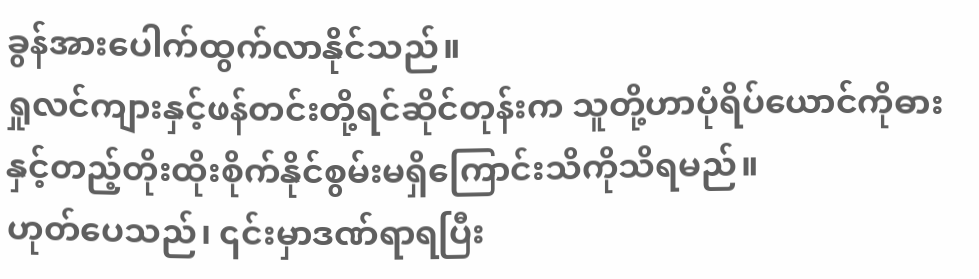ခွန်အားပေါက်ထွက်လာနိုင်သည်။
ရှုလင်ကျားနှင့်ဖန်တင်းတို့ရင်ဆိုင်တုန်းက သူတို့ဟာပုံရိပ်ယောင်ကိုဓားနှင့်တည့်တိုးထိုးစိုက်နိုင်စွမ်းမရှိကြောင်းသိကိုသိရမည်။
ဟုတ်ပေသည်၊ ၎င်းမှာဒဏ်ရာရပြီး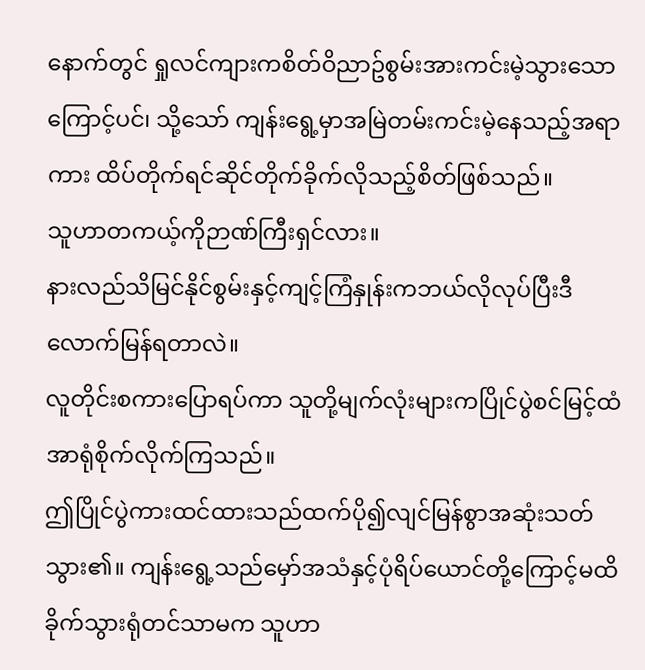နောက်တွင် ရှုလင်ကျားကစိတ်ဝိညာဥ်စွမ်းအားကင်းမဲ့သွားသောကြောင့်ပင်၊ သို့သော် ကျန်းရွေ့မှာအမြဲတမ်းကင်းမဲ့နေသည့်အရာကား ထိပ်တိုက်ရင်ဆိုင်တိုက်ခိုက်လိုသည့်စိတ်ဖြစ်သည်။
သူဟာတကယ့်ကိုဉာဏ်ကြီးရှင်လား။
နားလည်သိမြင်နိုင်စွမ်းနှင့်ကျင့်ကြံနှုန်းကဘယ်လိုလုပ်ပြီးဒီလောက်မြန်ရတာလဲ။
လူတိုင်းစကားပြောရပ်ကာ သူတို့မျက်လုံးများကပြိုင်ပွဲစင်မြင့်ထံအာရုံစိုက်လိုက်ကြသည်။
ဤပြိုင်ပွဲကားထင်ထားသည်ထက်ပို၍လျင်မြန်စွာအဆုံးသတ်သွား၏။ ကျန်းရွေ့သည်မှော်အသံနှင့်ပုံရိပ်ယောင်တို့ကြောင့်မထိခိုက်သွားရုံတင်သာမက သူဟာ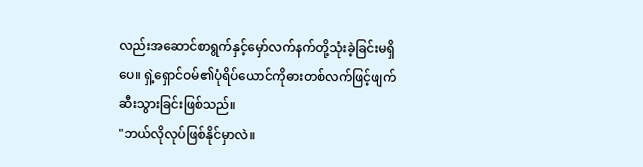လည်းအဆောင်စာရွက်နှင့်မှော်လက်နက်တို့သုံးခဲ့ခြင်းမရှိပေ။ ရှဲ့ရှောင်ဝမ်၏ပုံရိပ်ယောင်ကိုဓားတစ်လက်ဖြင့်ဖျက်ဆီးသွားခြင်းဖြစ်သည်။
"ဘယ်လိုလုပ်ဖြစ်နိုင်မှာလဲ။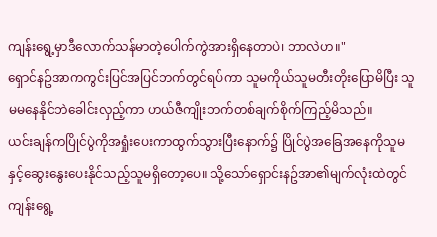ကျန်းရွေ့မှာဒီလောက်သန်မာတဲ့ပေါက်ကွဲအားရှိနေတာပဲ၊ ဘာလဲဟ။"
ရှောင်နဥ်အာကကွင်းပြင်အပြင်ဘက်တွင်ရပ်ကာ သူမကိုယ်သူမတီးတိုးပြောမိပြီး သူမမနေနိုင်ဘဲခေါင်းလှည့်ကာ ဟယ်ဇီကျိုးဘက်တစ်ချက်စိုက်ကြည့်မိသည်။
ယင်းချန်ကပြိုင်ပွဲကိုအရှုံးပေးကာထွက်သွားပြီးနောက်၌ ပြိုင်ပွဲအခြေအနေကိုသူမနှင့်ဆွေးနွေးပေးနိုင်သည့်သူမရှိတော့ပေ။ သို့သော်ရှောင်းနဥ်အာ၏မျက်လုံးထဲတွင် ကျန်းရွေ့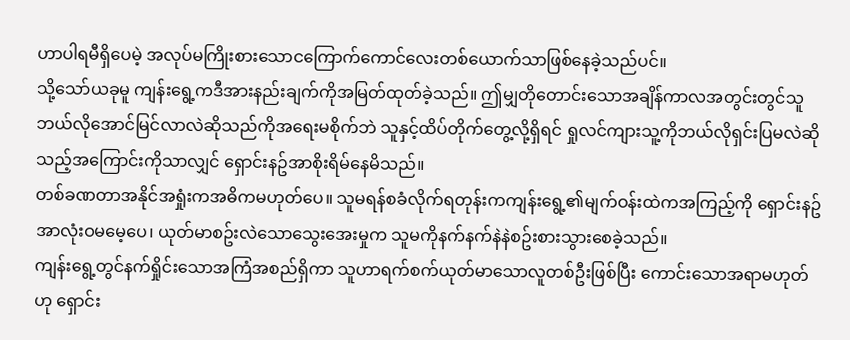ဟာပါရမီရှိပေမဲ့ အလုပ်မကြိုးစားသောငကြောက်ကောင်လေးတစ်ယောက်သာဖြစ်နေခဲ့သည်ပင်။
သို့သော်ယခုမူ ကျန်းရွေ့ကဒီအားနည်းချက်ကိုအမြတ်ထုတ်ခဲ့သည်။ ဤမျှတိုတောင်းသောအချိန်ကာလအတွင်းတွင်သူဘယ်လိုအောင်မြင်လာလဲဆိုသည်ကိုအရေးမစိုက်ဘဲ သူနှင့်ထိပ်တိုက်တွေ့လို့ရှိရင် ရှုလင်ကျားသူ့ကိုဘယ်လိုရှင်းပြမလဲဆိုသည့်အကြောင်းကိုသာလျှင် ရှောင်းနဥ်အာစိုးရိမ်နေမိသည်။
တစ်ခဏတာအနိုင်အရှုံးကအဓိကမဟုတ်ပေ။ သူမရန်စခံလိုက်ရတုန်းကကျန်းရွေ့၏မျက်ဝန်းထဲကအကြည့်ကို ရှောင်းနဥ်အာလုံးဝမမေ့ပေ၊ ယုတ်မာစဥ်းလဲသောသွေးအေးမှုက သူမကိုနက်နက်နဲနဲစဥ်းစားသွားစေခဲ့သည်။
ကျန်းရွေ့တွင်နက်ရှိုင်းသောအကြံအစည်ရှိကာ သူဟာရက်စက်ယုတ်မာသောလူတစ်ဦးဖြစ်ပြီး ကောင်းသောအရာမဟုတ်ဟု ရှောင်း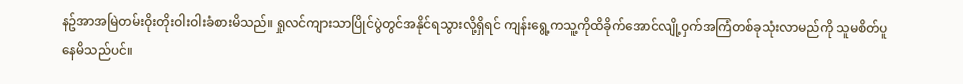နဥ်အာအမြဲတမ်းဝိုးတိုးဝါးဝါးခံစားမိသည်။ ရှုလင်ကျားသာပြိုင်ပွဲတွင်အနိုင်ရသွားလို့ရှိရင် ကျန်းရွေ့ကသူ့ကိုထိခိုက်အောင်လျို့ဝှက်အကြံတစ်ခုသုံးလာမည်ကို သူမစိတ်ပူနေမိသည်ပင်။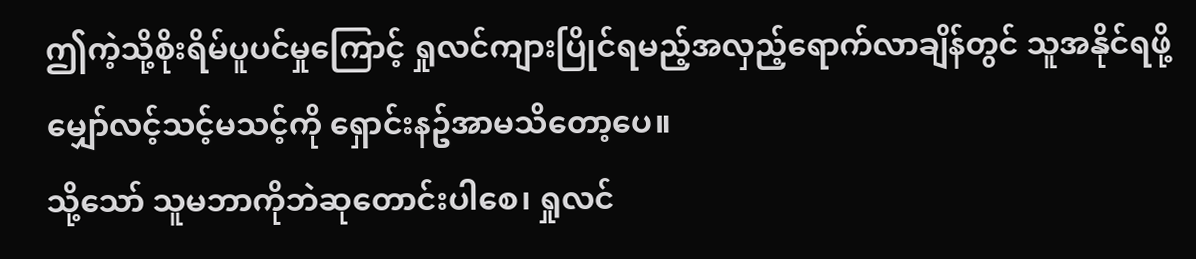ဤကဲ့သို့စိုးရိမ်ပူပင်မှုကြောင့် ရှုလင်ကျားပြိုင်ရမည့်အလှည့်ရောက်လာချိန်တွင် သူအနိုင်ရဖို့မျှော်လင့်သင့်မသင့်ကို ရှောင်းနဥ်အာမသိတော့ပေ။
သို့သော် သူမဘာကိုဘဲဆုတောင်းပါစေ၊ ရှုလင်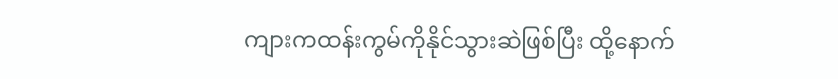ကျားကထန်းကွမ်ကိုနိုင်သွားဆဲဖြစ်ပြီး ထို့နောက်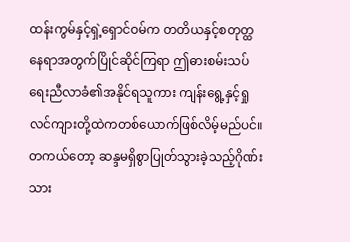ထန်းကွမ်နှင့်ရှဲ့ရှောင်ဝမ်က တတိယနှင့်စတုတ္ထနေရာအတွက်ပြိုင်ဆိုင်ကြရာ ဤဓားစမ်းသပ်ရေးညီလာခံ၏အနိုင်ရသူကား ကျန်းရွေ့နှင့်ရှုလင်ကျားတို့ထဲကတစ်ယောက်ဖြစ်လိမ့်မည်ပင်။ တကယ်တော့ ဆန္ဒမရှိစွာပြုတ်သွားခဲ့သည့်ဂိုဏ်းသား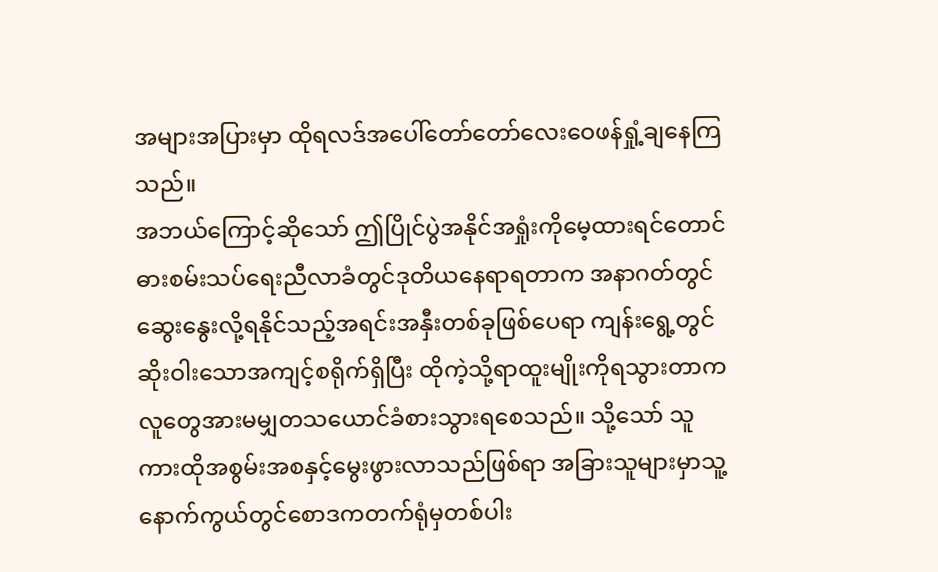အများအပြားမှာ ထိုရလဒ်အပေါ်တော်တော်လေးဝေဖန်ရှုံ့ချနေကြသည်။
အဘယ်ကြောင့်ဆိုသော် ဤပြိုင်ပွဲအနိုင်အရှုံးကိုမေ့ထားရင်တောင် ဓားစမ်းသပ်ရေးညီလာခံတွင်ဒုတိယနေရာရတာက အနာဂတ်တွင်ဆွေးနွေးလို့ရနိုင်သည့်အရင်းအနှီးတစ်ခုဖြစ်ပေရာ ကျန်းရွေ့တွင်ဆိုးဝါးသောအကျင့်စရိုက်ရှိပြီး ထိုကဲ့သို့ရာထူးမျိုးကိုရသွားတာကလူတွေအားမမျှတသယောင်ခံစားသွားရစေသည်။ သို့သော် သူကားထိုအစွမ်းအစနှင့်မွေးဖွားလာသည်ဖြစ်ရာ အခြားသူများမှာသူ့နောက်ကွယ်တွင်စောဒကတက်ရုံမှတစ်ပါး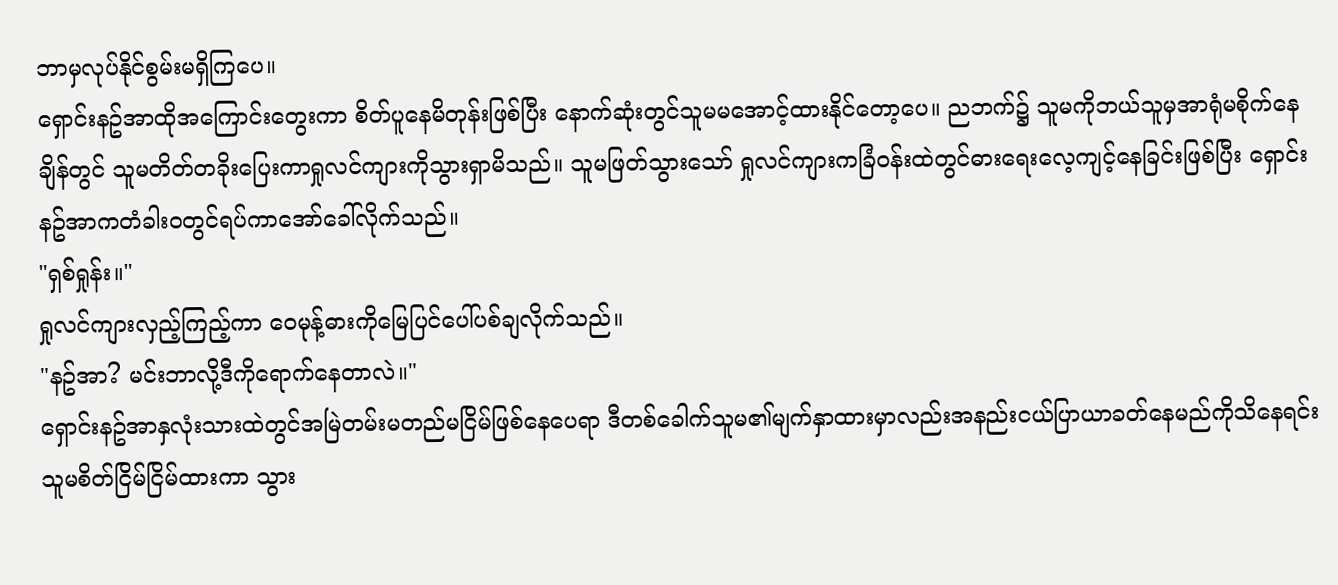ဘာမှလုပ်နိုင်စွမ်းမရှိကြပေ။
ရှောင်းနဥ်အာထိုအကြောင်းတွေးကာ စိတ်ပူနေမိတုန်းဖြစ်ပြီး နောက်ဆုံးတွင်သူမမအောင့်ထားနိုင်တော့ပေ။ ညဘက်၌ သူမကိုဘယ်သူမှအာရုံမစိုက်နေချိန်တွင် သူမတိတ်တခိုးပြေးကာရှုလင်ကျားကိုသွားရှာမိသည်။ သူမဖြတ်သွားသော် ရှုလင်ကျားကခြံဝန်းထဲတွင်ဓားရေးလေ့ကျင့်နေခြင်းဖြစ်ပြီး ရှောင်းနဥ်အာကတံခါးဝတွင်ရပ်ကာအော်ခေါ်လိုက်သည်။
"ရှစ်ရှုန်း။"
ရှုလင်ကျားလှည့်ကြည့်ကာ ဝေမုန့်ဓားကိုမြေပြင်ပေါ်ပစ်ချလိုက်သည်။
"နဥ်အာ? မင်းဘာလို့ဒီကိုရောက်နေတာလဲ။"
ရှောင်းနဥ်အာနှလုံးသားထဲတွင်အမြဲတမ်းမတည်မငြိမ်ဖြစ်နေပေရာ ဒီတစ်ခေါက်သူမ၏မျက်နှာထားမှာလည်းအနည်းငယ်ပြာယာခတ်နေမည်ကိုသိနေရင်း သူမစိတ်ငြိမ်ငြိမ်ထားကာ သွား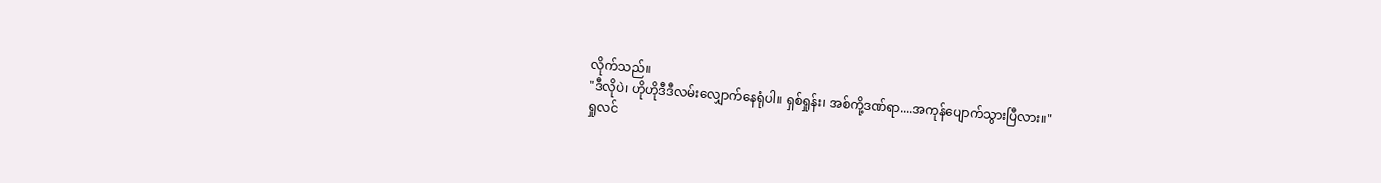လိုက်သည်။
"ဒီလိုပဲ၊ ဟိုဟိုဒီဒီလမ်းလျှောက်နေရုံပါ။ ရှစ်ရှုန်း၊ အစ်ကို့ဒဏ်ရာ....အကုန်ပျောက်သွားပြီလား။"
ရှုလင်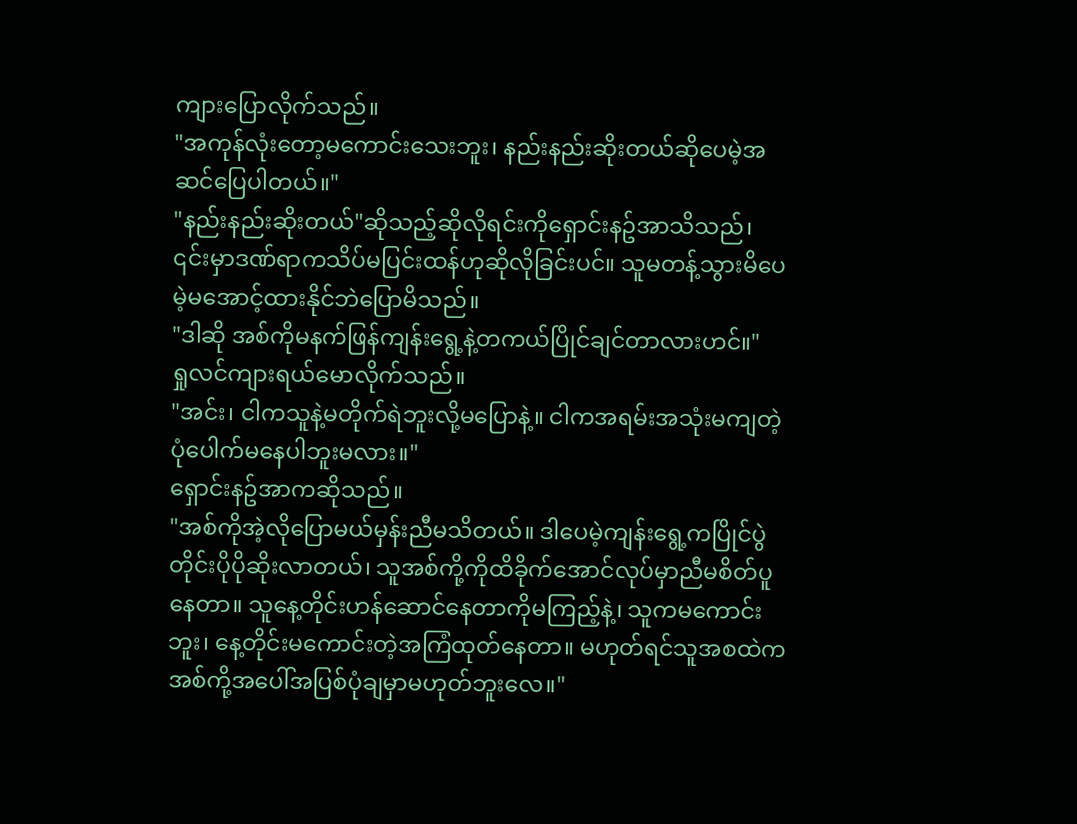ကျားပြောလိုက်သည်။
"အကုန်လုံးတော့မကောင်းသေးဘူး၊ နည်းနည်းဆိုးတယ်ဆိုပေမဲ့အဆင်ပြေပါတယ်။"
"နည်းနည်းဆိုးတယ်"ဆိုသည့်ဆိုလိုရင်းကိုရှောင်းနဥ်အာသိသည်၊ ၎င်းမှာဒဏ်ရာကသိပ်မပြင်းထန်ဟုဆိုလိုခြင်းပင်။ သူမတန့်သွားမိပေမဲ့မအောင့်ထားနိုင်ဘဲပြောမိသည်။
"ဒါဆို အစ်ကိုမနက်ဖြန်ကျန်းရွေ့နဲ့တကယ်ပြိုင်ချင်တာလားဟင်။"
ရှုလင်ကျားရယ်မောလိုက်သည်။
"အင်း၊ ငါကသူနဲ့မတိုက်ရဲဘူးလို့မပြောနဲ့။ ငါကအရမ်းအသုံးမကျတဲ့ပုံပေါက်မနေပါဘူးမလား။"
ရှောင်းနဥ်အာကဆိုသည်။
"အစ်ကိုအဲ့လိုပြောမယ်မှန်းညီမသိတယ်။ ဒါပေမဲ့ကျန်းရွေ့ကပြိုင်ပွဲတိုင်းပိုပိုဆိုးလာတယ်၊ သူအစ်ကို့ကိုထိခိုက်အောင်လုပ်မှာညီမစိတ်ပူနေတာ။ သူနေ့တိုင်းဟန်ဆောင်နေတာကိုမကြည့်နဲ့၊ သူကမကောင်းဘူး၊ နေ့တိုင်းမကောင်းတဲ့အကြံထုတ်နေတာ။ မဟုတ်ရင်သူအစထဲကအစ်ကို့အပေါ်အပြစ်ပုံချမှာမဟုတ်ဘူးလေ။"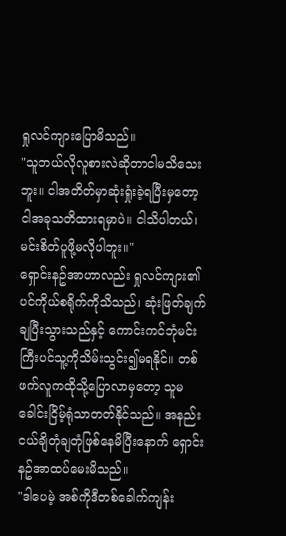ရှုလင်ကျားပြောမိသည်။
"သူဘယ်လိုလူစားလဲဆိုတာငါမသိသေးဘူး။ ငါအတိတ်မှာဆုံးရှုံးခဲ့ရပြီးမှတော့ ငါအခုသတိထားရမှာပဲ။ ငါသိပါတယ်၊ မင်းစိတ်ပူဖို့မလိုပါဘူး။"
ရှောင်းနဥ်အာဟာလည်း ရှုလင်ကျား၏ပင်ကိုယ်စရိုက်ကိုသိသည်၊ ဆုံးဖြတ်ချက်ချပြီးသွားသည်နှင့် ကောင်းကင်ဘုံမင်းကြီးပင်သူ့ကိုသိမ်းသွင်း၍မရနိုင်။ တစ်ဖက်လူကထိုသို့ပြောလာမှတော့ သူမခေါင်းငြိမ့်ရုံသာတတ်နိုင်သည်။ အနည်းငယ်ချိတုံချတုံဖြစ်နေမိပြီးနောက် ရှောင်းနဥ်အာထပ်မေးမိသည်။
"ဒါပေမဲ့ အစ်ကိုဒီတစ်ခေါက်ကျန်း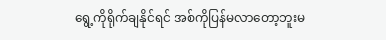ရွေ့ကိုရိုက်ချနိုင်ရင် အစ်ကိုပြန်မလာတော့ဘူးမ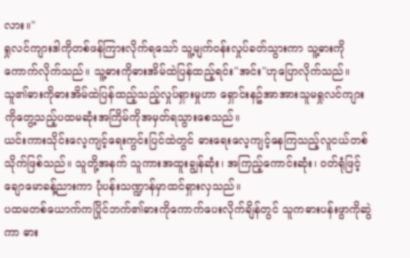လား။"
ရှုလင်ကျားဒါကိုတစ်ဖန်ကြားလိုက်ရသော် သူ့မျက်ဝန်းလှုပ်ခတ်သွားကာ သူ့ဓားကိုကောက်လိုက်သည်။ သူ့ဓားကိုဓားအိမ်ထဲပြန်ထည့်ရင်း"အင်း"ဟုပြောလိုက်သည်။
သူ၏ဓားကိုဓားအိမ်ထဲပြန်ထည့်သည့်လှုပ်ရှားမှုဟာ ရှောင်းနဥ်အာအားသူမရှုလင်ကျားကိုတွေ့သည့်ပထမဆုံးအကြိမ်ကိုအမှတ်ရသွားစေသည်။
ယင်းကားသိုင်းလေ့ကျင့်ရေးကွင်းပြင်ထဲတွင် ဓားရေးလေ့ကျင့်နေကြသည့်လူငယ်တစ်သိုက်ဖြစ်သည်။ သူတို့အနက် သူကားအထူးချွန်ဆုံး၊ အကြည့်ကောင်းဆုံး၊ ဝတ်ရုံဖြင့်ချောမောခန့်ညားကာ ပုံပန်းသဏ္ဍာန်မှာထင်ရှားလှသည်။
ပထမတစ်ယောက်ကပြိုင်ဘက်၏ဓားကိုကောက်ပေးလိုက်ချိန်တွင် သူကဓားပန်းဖွာကိုဆွဲကာ ဓား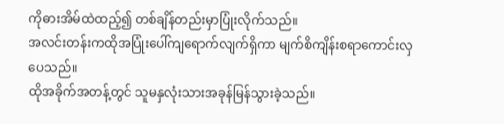ကိုဓားအိမ်ထဲထည့်၍ တစ်ချိန်တည်းမှာပြုံးလိုက်သည်။
အလင်းတန်းကထိုအပြုံးပေါ်ကျရောက်လျက်ရှိကာ မျက်စိကျိန်းစရာကောင်းလှပေသည်။
ထိုအခိုက်အတန့်တွင် သူမနှလုံးသားအခုန်မြန်သွားခဲ့သည်။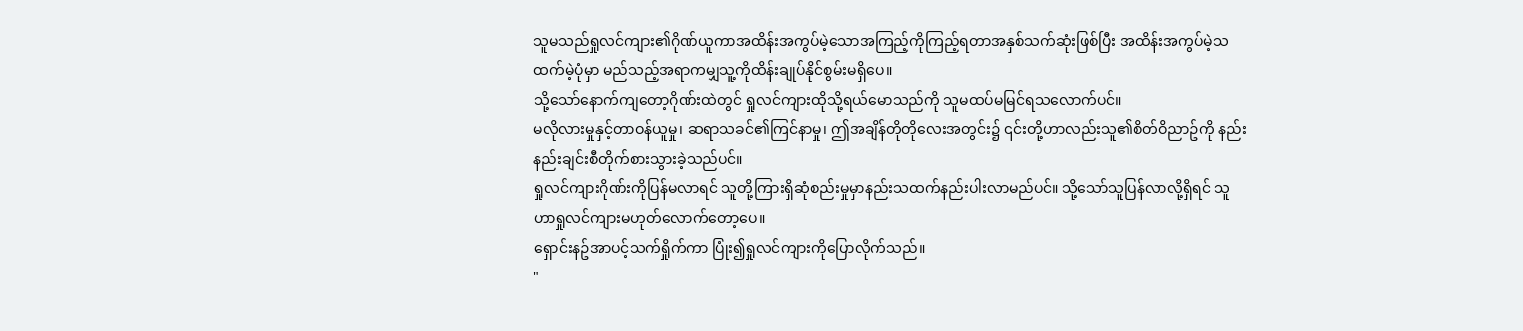သူမသည်ရှုလင်ကျား၏ဂိုဏ်ယူကာအထိန်းအကွပ်မဲ့သောအကြည့်ကိုကြည့်ရတာအနှစ်သက်ဆုံးဖြစ်ပြီး အထိန်းအကွပ်မဲ့သထက်မဲ့ပုံမှာ မည်သည့်အရာကမျှသူ့ကိုထိန်းချုပ်နိုင်စွမ်းမရှိပေ။
သို့သော်နောက်ကျတော့ဂိုဏ်းထဲတွင် ရှုလင်ကျားထိုသို့ရယ်မောသည်ကို သူမထပ်မမြင်ရသလောက်ပင်။
မလိုလားမှုနှင့်တာဝန်ယူမှု၊ ဆရာသခင်၏ကြင်နာမှု၊ ဤအချိန်တိုတိုလေးအတွင်း၌ ၎င်းတို့ဟာလည်းသူ၏စိတ်ဝိညာဥ်ကို နည်းနည်းချင်းစီတိုက်စားသွားခဲ့သည်ပင်။
ရှုလင်ကျားဂိုဏ်းကိုပြန်မလာရင် သူတို့ကြားရှိဆုံစည်းမှုမှာနည်းသထက်နည်းပါးလာမည်ပင်။ သို့သော်သူပြန်လာလို့ရှိရင် သူဟာရှုလင်ကျားမဟုတ်လောက်တော့ပေ။
ရှောင်းနဥ်အာပင့်သက်ရှိုက်ကာ ပြုံး၍ရှုလင်ကျားကိုပြောလိုက်သည်။
"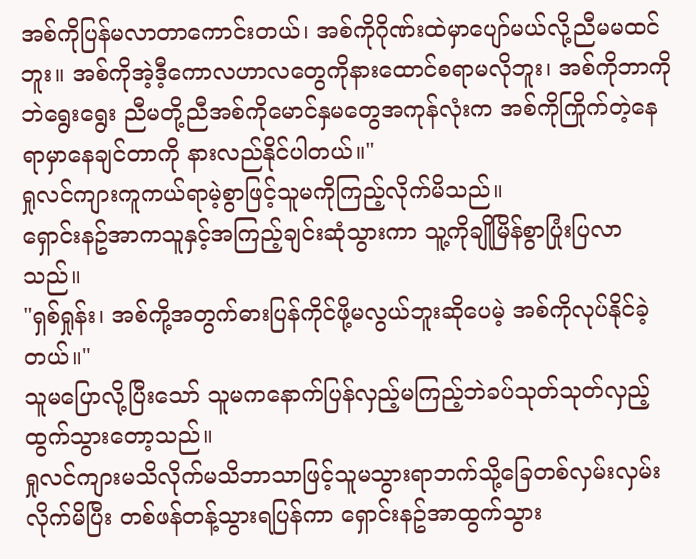အစ်ကိုပြန်မလာတာကောင်းတယ်၊ အစ်ကိုဂိုဏ်းထဲမှာပျော်မယ်လို့ညီမမထင်ဘူး။ အစ်ကိုအဲ့ဒီ့ကောလဟာလတွေကိုနားထောင်စရာမလိုဘူး၊ အစ်ကိုဘာကိုဘဲရွေးရွေး ညီမတို့ညီအစ်ကိုမောင်နှမတွေအကုန်လုံးက အစ်ကိုကြိုက်တဲ့နေရာမှာနေချင်တာကို နားလည်နိုင်ပါတယ်။"
ရှုလင်ကျားကူကယ်ရာမဲ့စွာဖြင့်သူမကိုကြည့်လိုက်မိသည်။
ရှောင်းနဥ်အာကသူနှင့်အကြည့်ချင်းဆုံသွားကာ သူ့ကိုချိုမြိန်စွာပြုံးပြလာသည်။
"ရှစ်ရှုန်း၊ အစ်ကို့အတွက်ဓားပြန်ကိုင်ဖို့မလွယ်ဘူးဆိုပေမဲ့ အစ်ကိုလုပ်နိုင်ခဲ့တယ်။"
သူမပြောလို့ပြီးသော် သူမကနောက်ပြန်လှည့်မကြည့်ဘဲခပ်သုတ်သုတ်လှည့်ထွက်သွားတော့သည်။
ရှုလင်ကျားမသိလိုက်မသိဘာသာဖြင့်သူမသွားရာဘက်သို့ခြေတစ်လှမ်းလှမ်းလိုက်မိပြီး တစ်ဖန်တန့်သွားရပြန်ကာ ရှောင်းနဥ်အာထွက်သွား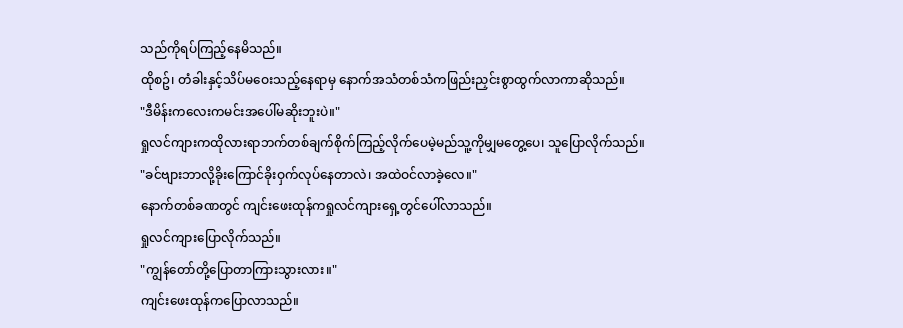သည်ကိုရပ်ကြည့်နေမိသည်။
ထိုစဥ်၊ တံခါးနှင့်သိပ်မဝေးသည့်နေရာမှ နောက်အသံတစ်သံကဖြည်းညှင်းစွာထွက်လာကာဆိုသည်။
"ဒီမိန်းကလေးကမင်းအပေါ်မဆိုးဘူးပဲ။"
ရှုလင်ကျားကထိုလားရာဘက်တစ်ချက်စိုက်ကြည့်လိုက်ပေမဲ့မည်သူ့ကိုမျှမတွေ့ပေ၊ သူပြောလိုက်သည်။
"ခင်ဗျားဘာလို့ခိုးကြောင်ခိုးဝှက်လုပ်နေတာလဲ၊ အထဲဝင်လာခဲ့လေ။"
နောက်တစ်ခဏတွင် ကျင်းဖေးထုန်ကရှုလင်ကျားရှေ့တွင်ပေါ်လာသည်။
ရှုလင်ကျားပြောလိုက်သည်။
"ကျွန်တော်တို့ပြောတာကြားသွားလား။"
ကျင်းဖေးထုန်ကပြောလာသည်။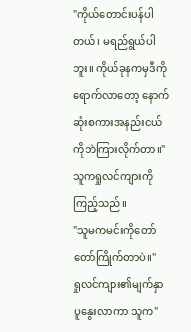"ကိုယ်တောင်းပန်ပါတယ်၊ မရည်ရွယ်ပါဘူး။ ကိုယ်ခုနကမှဒီကိုရောက်လာတော့ နောက်ဆုံးစကားအနည်းငယ်ကိုဘဲကြားလိုက်တာ။"
သူကရှုလင်ကျားကိုကြည့်သည်။
"သူမကမင်းကိုတော်တော်ကြိုက်တာပဲ။"
ရှုလင်ကျား၏မျက်နှာပူနွေးလာကာ သူက"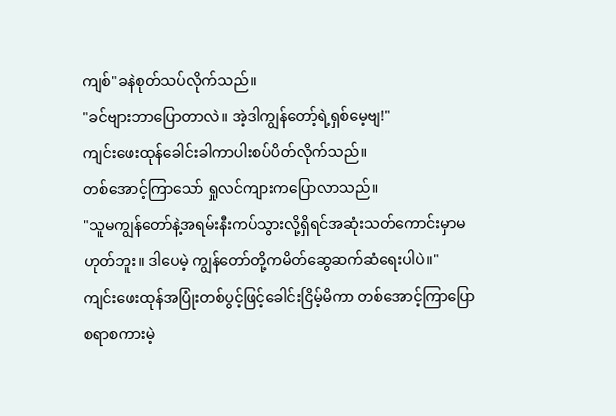ကျစ်"ခနဲစုတ်သပ်လိုက်သည်။
"ခင်ဗျားဘာပြောတာလဲ။ အဲ့ဒါကျွန်တော့်ရဲ့ရှစ်မေ့ဗျ!"
ကျင်းဖေးထုန်ခေါင်းခါကာပါးစပ်ပိတ်လိုက်သည်။
တစ်အောင့်ကြာသော် ရှုလင်ကျားကပြောလာသည်။
"သူမကျွန်တော်နဲ့အရမ်းနီးကပ်သွားလို့ရှိရင်အဆုံးသတ်ကောင်းမှာမဟုတ်ဘူး။ ဒါပေမဲ့ ကျွန်တော်တို့ကမိတ်ဆွေဆက်ဆံရေးပါပဲ။"
ကျင်းဖေးထုန်အပြုံးတစ်ပွင့်ဖြင့်ခေါင်းငြိမ့်မိကာ တစ်အောင့်ကြာပြောစရာစကားမဲ့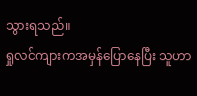သွားရသည်။
ရှုလင်ကျားကအမှန်ပြောနေပြီး သူဟာ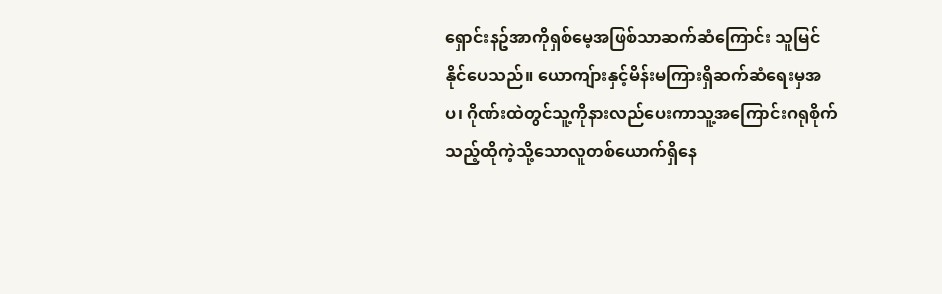ရှောင်းနဥ်အာကိုရှစ်မေ့အဖြစ်သာဆက်ဆံကြောင်း သူမြင်နိုင်ပေသည်။ ယောကျ်ားနှင့်မိန်းမကြားရှိဆက်ဆံရေးမှအပ၊ ဂိုဏ်းထဲတွင်သူ့ကိုနားလည်ပေးကာသူ့အကြောင်းဂရုစိုက်သည့်ထိုကဲ့သို့သောလူတစ်ယောက်ရှိနေ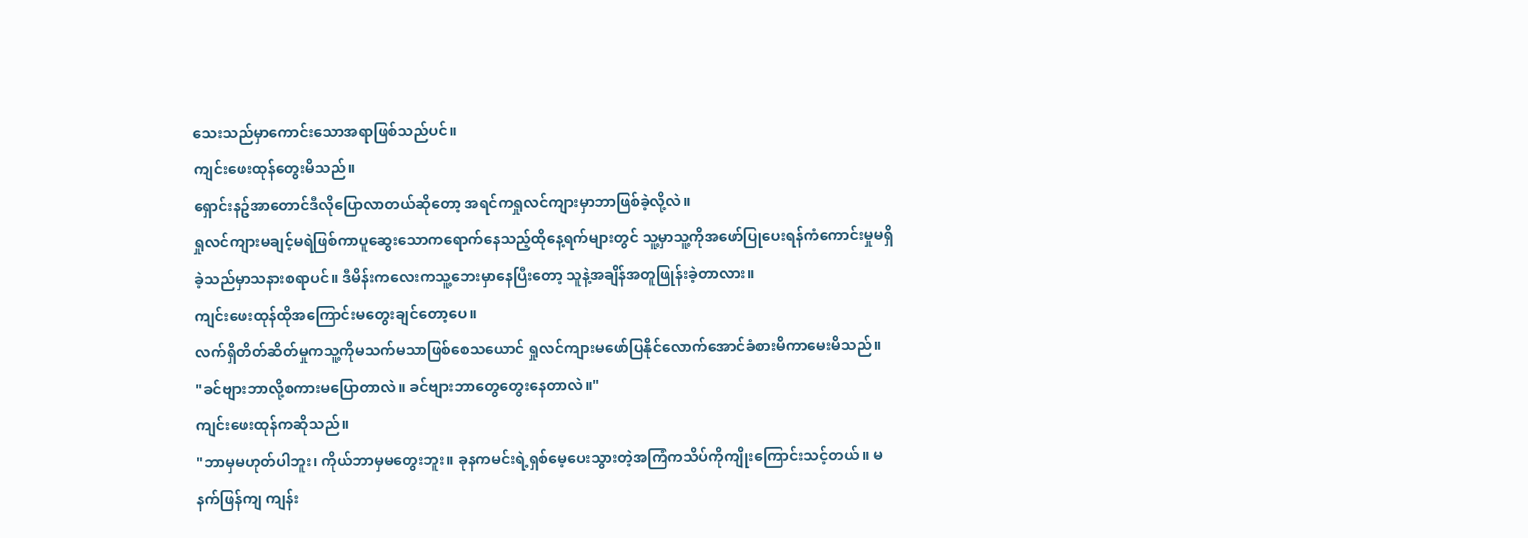သေးသည်မှာကောင်းသောအရာဖြစ်သည်ပင်။
ကျင်းဖေးထုန်တွေးမိသည်။
ရှောင်းနဥ်အာတောင်ဒီလိုပြောလာတယ်ဆိုတော့ အရင်ကရှုလင်ကျားမှာဘာဖြစ်ခဲ့လို့လဲ။
ရှုလင်ကျားမချင့်မရဲဖြစ်ကာပူဆွေးသောကရောက်နေသည့်ထိုနေ့ရက်များတွင် သူ့မှာသူ့ကိုအဖော်ပြုပေးရန်ကံကောင်းမှုမရှိခဲ့သည်မှာသနားစရာပင်။ ဒီမိန်းကလေးကသူ့ဘေးမှာနေပြီးတော့ သူနဲ့အချိန်အတူဖြုန်းခဲ့တာလား။
ကျင်းဖေးထုန်ထိုအကြောင်းမတွေးချင်တော့ပေ။
လက်ရှိတိတ်ဆိတ်မှုကသူ့ကိုမသက်မသာဖြစ်စေသယောင် ရှုလင်ကျားမဖော်ပြနိုင်လောက်အောင်ခံစားမိကာမေးမိသည်။
"ခင်ဗျားဘာလို့စကားမပြောတာလဲ။ ခင်ဗျားဘာတွေတွေးနေတာလဲ။"
ကျင်းဖေးထုန်ကဆိုသည်။
"ဘာမှမဟုတ်ပါဘူး၊ ကိုယ်ဘာမှမတွေးဘူး။ ခုနကမင်းရဲ့ရှစ်မေ့ပေးသွားတဲ့အကြံကသိပ်ကိုကျိုးကြောင်းသင့်တယ်။ မနက်ဖြန်ကျ ကျန်း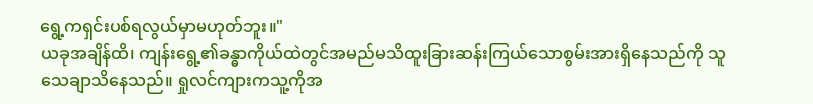ရွေ့ကရှင်းပစ်ရလွယ်မှာမဟုတ်ဘူး။"
ယခုအချိန်ထိ၊ ကျန်းရွေ့၏ခန္ဓာကိုယ်ထဲတွင်အမည်မသိထူးခြားဆန်းကြယ်သောစွမ်းအားရှိနေသည်ကို သူသေချာသိနေသည်။ ရှုလင်ကျားကသူ့ကိုအ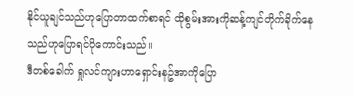နိုင်ယူချင်သည်ဟုပြောတာထက်စာရင် ထိုစွမ်းအားကိုဆန့်ကျင်တိုက်ခိုက်နေသည်ဟုပြောရင်ပိုကောင်းသည်။
ဒီတစ်ခေါက် ရှုလင်ကျားဟာရှောင်းနဥ်အာကိုပြော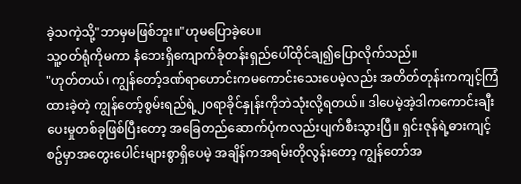ခဲ့သကဲ့သို့"ဘာမှမဖြစ်ဘူး။"ဟုမပြောခဲ့ပေ။
သူ့ဝတ်ရုံကိုမကာ နံဘေးရှိကျောက်ခုံတန်းရှည်ပေါ်ထိုင်ချ၍ပြောလိုက်သည်။
"ဟုတ်တယ်၊ ကျွန်တော့်ဒဏ်ရာဟောင်းကမကောင်းသေးပေမဲ့လည်း အတိတ်တုန်းကကျင့်ကြံထားခဲ့တဲ့ ကျွန်တော့်စွမ်းရည်ရဲ့၂၀ရာခိုင်နှုန်းကိုဘဲသုံးလို့ရတယ်။ ဒါပေမဲ့အဲ့ဒါကကောင်းချီးပေးမှုတစ်ခုဖြစ်ပြီးတော့ အခြေတည်ဆောက်ပုံကလည်းပျက်စီးသွားပြီ။ ရှင်းဇုန်ရဲ့ဓားကျင့်စဥ်မှာအတွေးပေါင်းများစွာရှိပေမဲ့ အချိန်ကအရမ်းတိုလွန်းတော့ ကျွန်တော်အ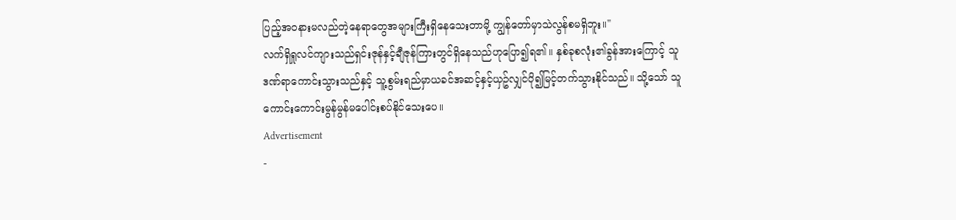ပြည့်အဝနားမလည်တဲ့နေရာတွေအများကြီးရှိနေသေးတာမို့ ကျွန်တော်မှာသဲလွန်စမရှိဘူး။"
လက်ရှိရှုလင်ကျားသည်ရှင်းဇုန်နှင့်ချီဇုန်ကြားတွင်ရှိနေသည်ဟုပြော၍ရ၏။ နှစ်ခုစလုံး၏ခွန်အားကြောင့် သူဒဏ်ရာကောင်းသွားသည်နှင့် သူ့စွမ်းရည်မှာယခင်အဆင့်နှင့်ယှဥ်လျှင်ပို၍မြင့်တက်သွားနိုင်သည်။ သို့သော် သူကောင်းကောင်းမွန်မွန်မပေါင်းစပ်နိုင်သေးပေ။
Advertisement
-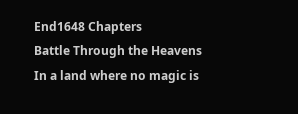End1648 Chapters
Battle Through the Heavens
In a land where no magic is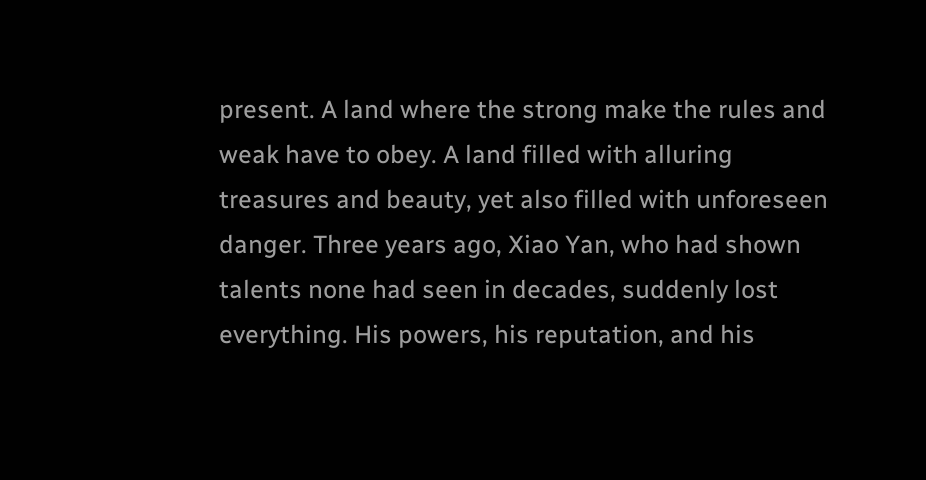present. A land where the strong make the rules and weak have to obey. A land filled with alluring treasures and beauty, yet also filled with unforeseen danger. Three years ago, Xiao Yan, who had shown talents none had seen in decades, suddenly lost everything. His powers, his reputation, and his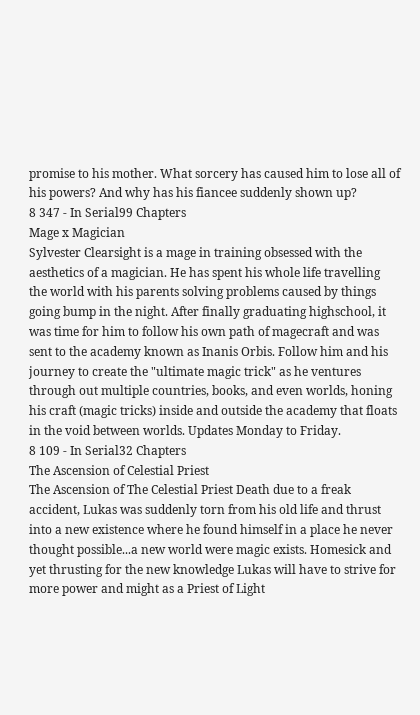promise to his mother. What sorcery has caused him to lose all of his powers? And why has his fiancee suddenly shown up?
8 347 - In Serial99 Chapters
Mage x Magician
Sylvester Clearsight is a mage in training obsessed with the aesthetics of a magician. He has spent his whole life travelling the world with his parents solving problems caused by things going bump in the night. After finally graduating highschool, it was time for him to follow his own path of magecraft and was sent to the academy known as Inanis Orbis. Follow him and his journey to create the "ultimate magic trick" as he ventures through out multiple countries, books, and even worlds, honing his craft (magic tricks) inside and outside the academy that floats in the void between worlds. Updates Monday to Friday.
8 109 - In Serial32 Chapters
The Ascension of Celestial Priest
The Ascension of The Celestial Priest Death due to a freak accident, Lukas was suddenly torn from his old life and thrust into a new existence where he found himself in a place he never thought possible...a new world were magic exists. Homesick and yet thrusting for the new knowledge Lukas will have to strive for more power and might as a Priest of Light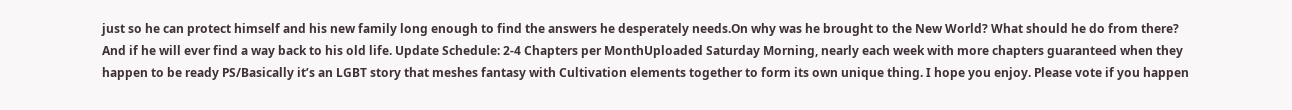just so he can protect himself and his new family long enough to find the answers he desperately needs.On why was he brought to the New World? What should he do from there? And if he will ever find a way back to his old life. Update Schedule: 2-4 Chapters per MonthUploaded Saturday Morning, nearly each week with more chapters guaranteed when they happen to be ready PS/Basically it’s an LGBT story that meshes fantasy with Cultivation elements together to form its own unique thing. I hope you enjoy. Please vote if you happen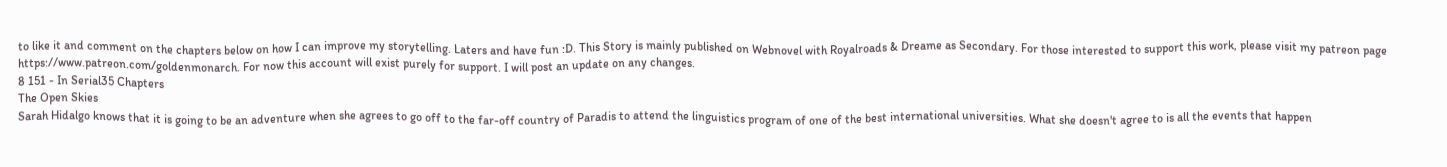to like it and comment on the chapters below on how I can improve my storytelling. Laters and have fun :D. This Story is mainly published on Webnovel with Royalroads & Dreame as Secondary. For those interested to support this work, please visit my patreon page https://www.patreon.com/goldenmonarch. For now this account will exist purely for support. I will post an update on any changes.
8 151 - In Serial35 Chapters
The Open Skies
Sarah Hidalgo knows that it is going to be an adventure when she agrees to go off to the far-off country of Paradis to attend the linguistics program of one of the best international universities. What she doesn't agree to is all the events that happen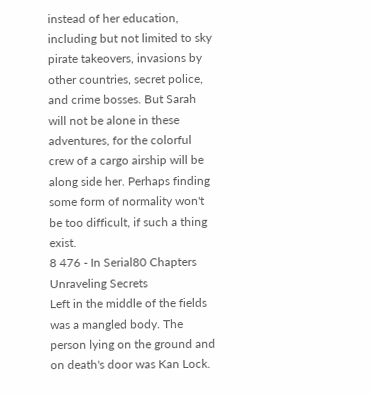instead of her education, including but not limited to sky pirate takeovers, invasions by other countries, secret police, and crime bosses. But Sarah will not be alone in these adventures, for the colorful crew of a cargo airship will be along side her. Perhaps finding some form of normality won't be too difficult, if such a thing exist.
8 476 - In Serial80 Chapters
Unraveling Secrets
Left in the middle of the fields was a mangled body. The person lying on the ground and on death's door was Kan Lock.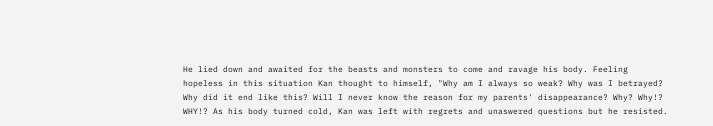He lied down and awaited for the beasts and monsters to come and ravage his body. Feeling hopeless in this situation Kan thought to himself, "Why am I always so weak? Why was I betrayed? Why did it end like this? Will I never know the reason for my parents' disappearance? Why? Why!? WHY!? As his body turned cold, Kan was left with regrets and unaswered questions but he resisted.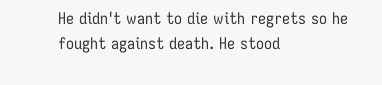He didn't want to die with regrets so he fought against death. He stood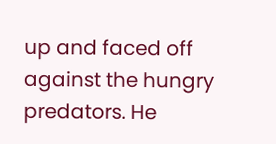up and faced off against the hungry predators. He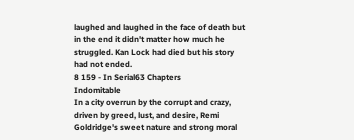laughed and laughed in the face of death but in the end it didn't matter how much he struggled. Kan Lock had died but his story had not ended.
8 159 - In Serial63 Chapters
Indomitable
In a city overrun by the corrupt and crazy, driven by greed, lust, and desire, Remi Goldridge's sweet nature and strong moral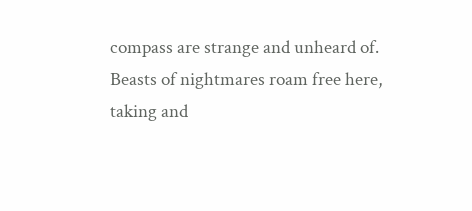compass are strange and unheard of. Beasts of nightmares roam free here, taking and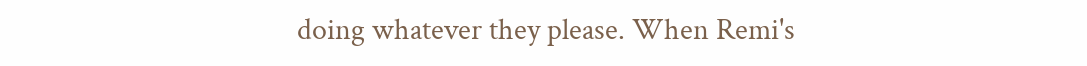doing whatever they please. When Remi's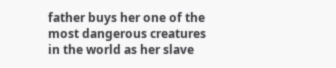father buys her one of the most dangerous creatures in the world as her slave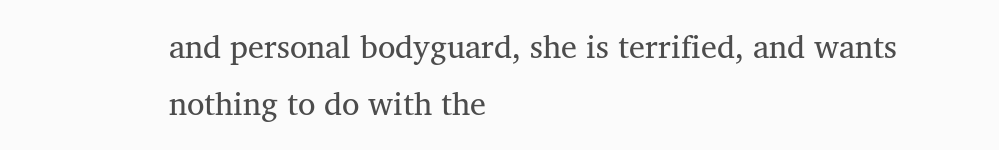and personal bodyguard, she is terrified, and wants nothing to do with the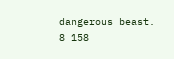dangerous beast.
8 158